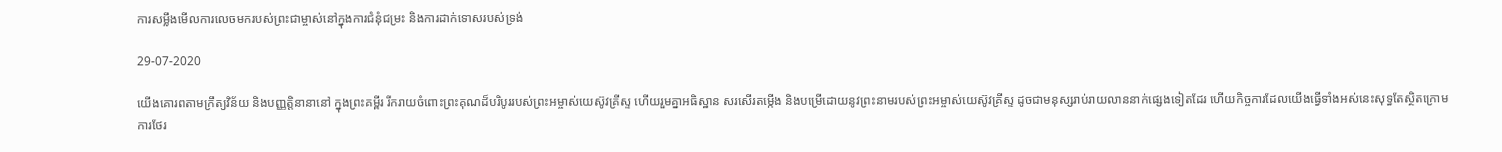ការសម្លឹងមើលការលេចមករបស់ព្រះជាម្ចាស់នៅក្នុងការជំនុំជម្រះ និងការដាក់ទោសរបស់ទ្រង់

29-07-2020

យើងគោរពតាមក្រឹត្យវិន័យ និងបញ្ញត្តិនានានៅ ក្នុងព្រះគម្ពីរ រីករាយចំពោះព្រះគុណដ៏បរិបូររបស់ព្រះអម្ចាស់យេស៊ូវគ្រីស្ទ ហើយរួមគ្នាអធិស្ឋាន សរសើរតម្កើង និងបម្រើដោយនូវព្រះនាមរបស់ព្រះអម្ចាស់យេស៊ូវគ្រីស្ទ ដូចជាមនុស្សរាប់រាយលាននាក់ផ្សេងទៀតដែរ ហើយកិច្ចការដែលយើងធ្វើទាំងអស់នេះសុទ្ធតែស្ថិតក្រោមការថែរ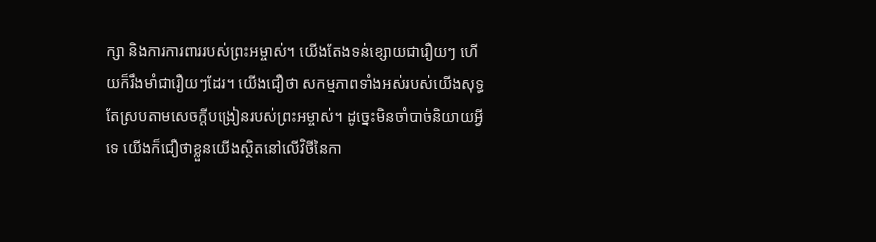ក្សា និងការការពាររបស់ព្រះអម្ចាស់។ យើងតែងទន់ខ្សោយជារឿយៗ ហើយក៏រឹងមាំជារឿយៗដែរ។ យើងជឿថា សកម្មភាពទាំងអស់របស់យើងសុទ្ធតែស្របតាមសេចក្ដីបង្រៀនរបស់ព្រះអម្ចាស់។ ដូច្នេះមិនចាំបាច់និយាយអ្វីទេ យើងក៏ជឿថាខ្លួនយើងស្ថិតនៅលើវិថីនៃកា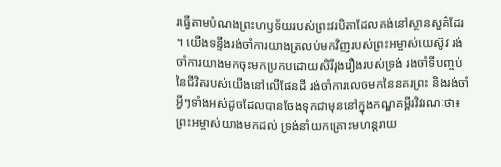រធ្វើតាមបំណងព្រះហឫទ័យរបស់ព្រះវរបិតាដែលគង់នៅស្ថានសួគ៌ដែរ។ យើងទន្ទឹងរង់ចាំការយាងត្រលប់មកវិញរបស់ព្រះអម្ចាស់យេស៊ូវ រង់ចាំការយាងមកចុះមកប្រកបដោយសិរីរុងរឿងរបស់ទ្រង់ រងចាំទីបញ្ចប់នៃជីវិតរបស់យើងនៅលើផែនដី រង់ចាំការលេចមកនៃនគរព្រះ និងរង់ចាំអ្វីៗទាំងអស់ដូចដែលបានចែងទុកជាមុននៅក្នុងកណ្ឌគម្ពីរវិវរណៈថា៖ ព្រះអម្ចាស់យាងមកដល់ ទ្រង់នាំយកគ្រោះមហន្ដរាយ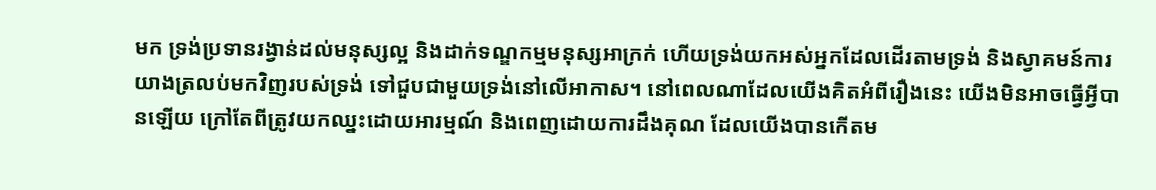មក ទ្រង់ប្រទានរង្វាន់ដល់មនុស្សល្អ និងដាក់ទណ្ឌកម្មមនុស្សអាក្រក់ ហើយទ្រង់យកអស់អ្នកដែលដើរតាមទ្រង់ និងស្វាគមន៍ការយាងត្រលប់មកវិញរបស់ទ្រង់ ទៅជួបជាមួយទ្រង់នៅលើអាកាស។ នៅពេលណាដែលយើងគិតអំពីរឿងនេះ យើងមិនអាចធ្វើអ្វីបានឡើយ ក្រៅតែពីត្រូវយកឈ្នះដោយអារម្មណ៍ និងពេញដោយការដឹងគុណ ដែលយើងបានកើតម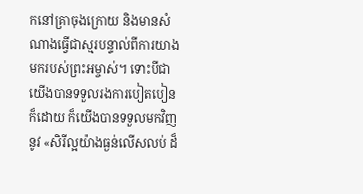កនៅគ្រាចុងក្រោយ និងមានសំណាងធ្វើជាស្មរបន្ទាល់ពីការយាងមករបស់ព្រះអម្ចាស់។ ទោះបីជាយើងបានទទួលរងការបៀតបៀនក៏ដោយ ក៏យើងបានទទួលមកវិញនូវ «សិរីល្អយ៉ាងធ្ងន់លើសលប់ ដ៏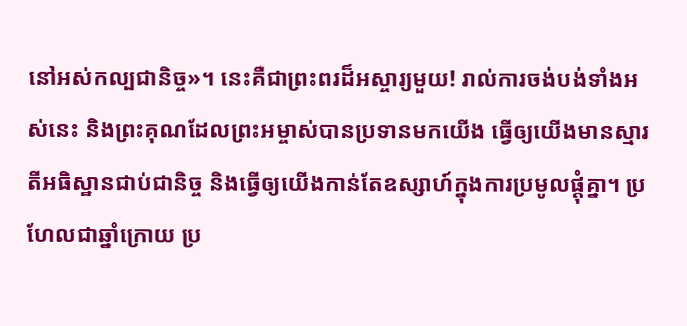នៅអស់កល្បជានិច្ច»។ នេះគឺជាព្រះពរដ៏អស្ចារ្យមួយ! រាល់ការចង់បង់ទាំងអស់នេះ និងព្រះគុណដែលព្រះអម្ចាស់បានប្រទានមកយើង ធ្វើឲ្យយើងមានស្មារតីអធិស្ឋានជាប់ជានិច្ច និងធ្វើឲ្យយើងកាន់តែឧស្សាហ៍ក្នុងការប្រមូលផ្ដុំគ្នា។ ប្រហែលជាឆ្នាំក្រោយ ប្រ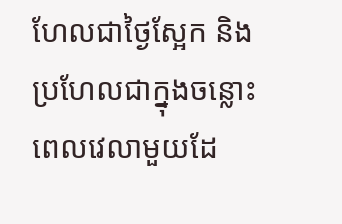ហែលជាថ្ងៃស្អែក និងប្រហែលជាក្នុងចន្លោះពេលវេលាមួយដែ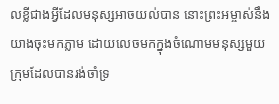លខ្លីជាងអ្វីដែលមនុស្សអាចយល់បាន នោះព្រះអម្ចាស់នឹងយាងចុះមកភ្លាម ដោយលេចមកក្នុងចំណោមមនុស្សមួយក្រុមដែលបានរង់ចាំទ្រ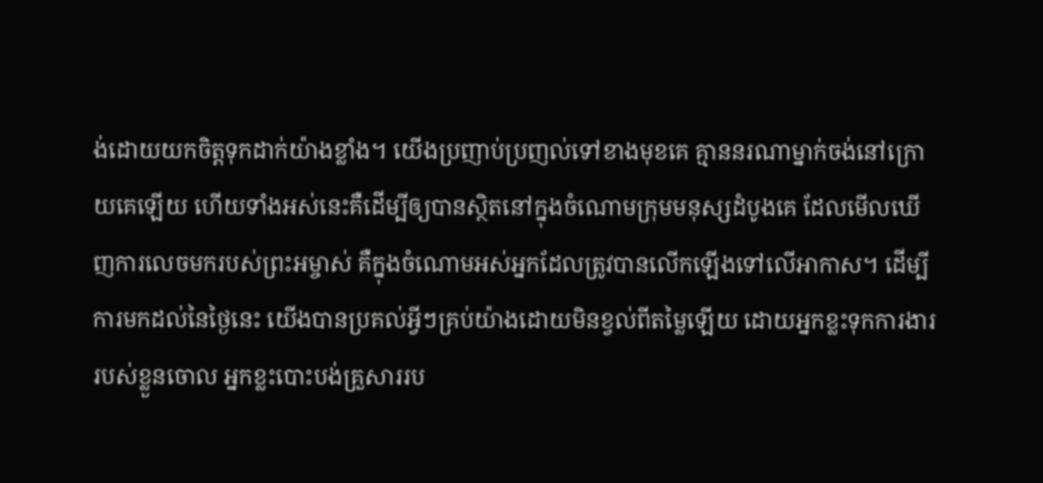ង់ដោយយកចិត្តទុកដាក់យ៉ាងខ្លាំង។ យើងប្រញាប់ប្រញល់ទៅខាងមុខគេ គ្មាននរណាម្នាក់ចង់នៅក្រោយគេឡើយ ហើយទាំងអស់នេះគឺដើម្បីឲ្យបានស្ថិតនៅក្នុងចំណោមក្រុមមនុស្សដំបូងគេ ដែលមើលឃើញការលេចមករបស់ព្រះអម្ចាស់ គឺក្នុងចំណោមអស់អ្នកដែលត្រូវបានលើកឡើងទៅលើអាកាស។ ដើម្បីការមកដល់នៃថ្ងៃនេះ យើងបានប្រគល់អ្វីៗគ្រប់យ៉ាងដោយមិនខ្វល់ពីតម្លៃឡើយ ដោយអ្នកខ្លះទុកការងាររបស់ខ្លួនចោល អ្នកខ្លះបោះបង់គ្រួសាររប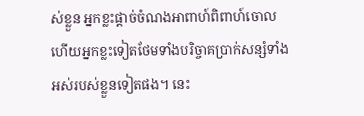ស់ខ្លួន អ្នកខ្លះផ្ដាច់ចំណងអាពាហ៍ពិពាហ៍ចោល ហើយអ្នកខ្លះទៀតថែមទាំងបរិច្ចាគប្រាក់សន្សំទាំងអស់របស់ខ្លួនទៀតផង។ នេះ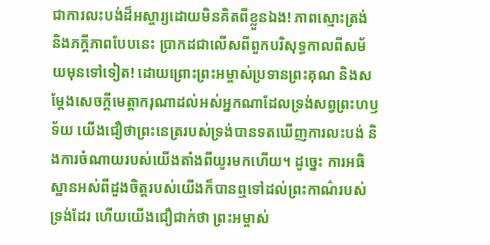ជាការលះបង់ដ៏អស្ចារ្យដោយមិនគិតពីខ្លួនឯង! ភាពស្មោះត្រង់ និងភក្ដីភាពបែបនេះ ប្រាកដជាលើសពីពួកបរិសុទ្ធកាលពីសម័យមុនទៅទៀត! ដោយព្រោះព្រះអម្ចាស់ប្រទានព្រះគុណ និងសម្ដែងសេចក្ដីមេត្តាករុណាដល់អស់អ្នកណាដែលទ្រង់សព្វព្រះហឫទ័យ យើងជឿថាព្រះនេត្ររបស់ទ្រង់បានទតឃើញការលះបង់ និងការចំណាយរបស់យើងតាំងពីយូរមកហើយ។ ដូច្នេះ ការអធិស្ឋានអស់ពីដួងចិត្តរបស់យើងក៏បានឮទៅដល់ព្រះកាណ៌របស់ទ្រង់ដែរ ហើយយើងជឿជាក់ថា ព្រះអម្ចាស់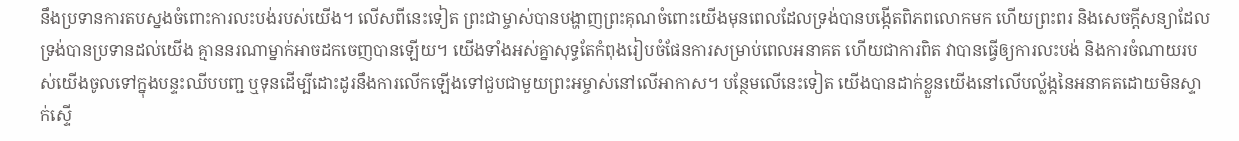នឹងប្រទានការតបស្នងចំពោះការលះបង់របស់យើង។ លើសពីនេះទៀត ព្រះជាម្ចាស់បានបង្ហាញព្រះគុណចំពោះយើងមុនពេលដែលទ្រង់បានបង្កើតពិភពលោកមក ហើយព្រះពរ និងសេចក្ដីសន្យាដែលទ្រង់បានប្រទានដល់យើង គ្មាននរណាម្នាក់អាចដកចេញបានឡើយ។ យើងទាំងអស់គ្នាសុទ្ធតែកំពុងរៀបចំផែនការសម្រាប់ពេលអនាគត ហើយជាការពិត វាបានធ្វើឲ្យការលះបង់ និងការចំណាយរបស់យើងចូលទៅក្នុងបន្ទះឈីបបញ្ជ ឬទុនដើម្បីដោះដូរនឹងការលើកឡើងទៅជួបជាមួយព្រះអម្ចាស់នៅលើអាកាស។ បន្ថែមលើនេះទៀត យើងបានដាក់ខ្លួនយើងនៅលើបល្ល័ង្កនៃអនាគតដោយមិនស្ទាក់ស្ទើ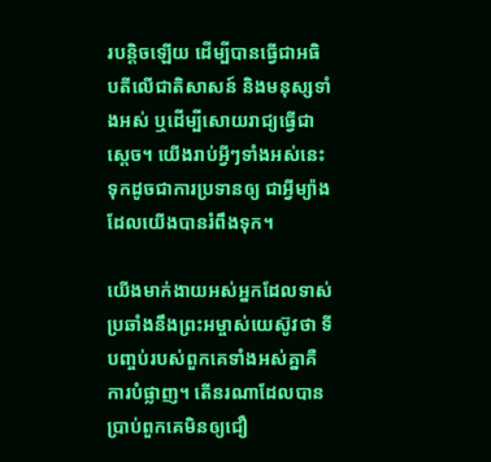របន្ដិចឡើយ ដើម្បីបានធ្វើជាអធិបតីលើជាតិសាសន៍ និងមនុស្សទាំងអស់ ឬដើម្បីសោយរាជ្យធ្វើជាស្ដេច។ យើងរាប់អ្វីៗទាំងអស់នេះទុកដូចជាការប្រទានឲ្យ ជាអ្វីម្យ៉ាងដែលយើងបានរំពឹងទុក។

យើងមាក់ងាយអស់អ្នកដែលទាស់ប្រឆាំងនឹងព្រះអម្ចាស់យេស៊ូវថា ទីបញ្ចប់របស់ពួកគេទាំងអស់គ្នាគឺការបំផ្លាញ។ តើនរណាដែលបានប្រាប់ពួកគេមិនឲ្យជឿ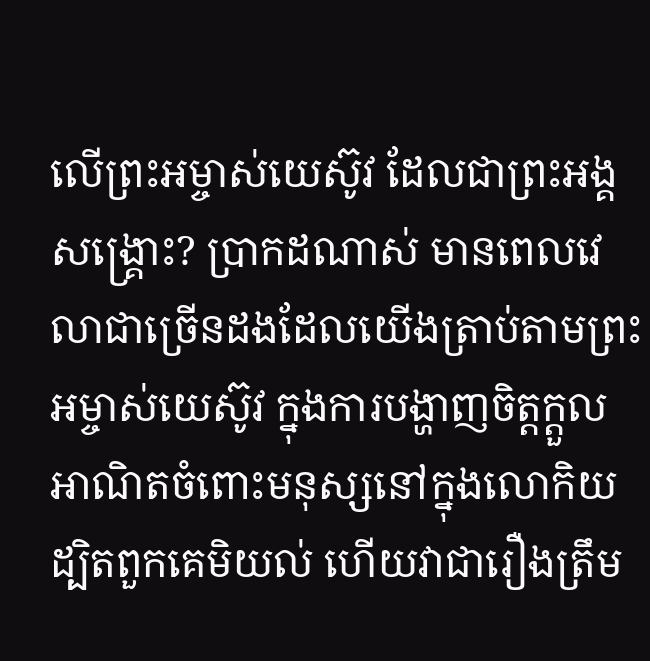លើព្រះអម្ចាស់យេស៊ូវ ដែលជាព្រះអង្គសង្គ្រោះ? ប្រាកដណាស់ មានពេលវេលាជាច្រើនដងដែលយើងត្រាប់តាមព្រះអម្ចាស់យេស៊ូវ ក្នុងការបង្ហាញចិត្តក្ដួលអាណិតចំពោះមនុស្សនៅក្នុងលោកិយ ដ្បិតពួកគេមិយល់ ហើយវាជារឿងត្រឹម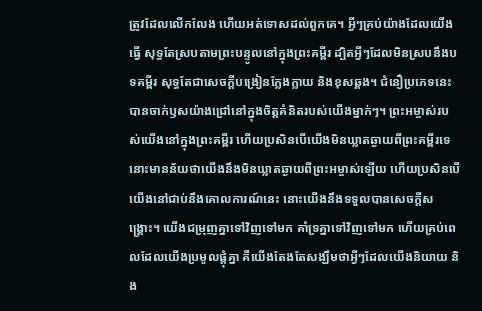ត្រូវដែលលើកលែង ហើយអត់ទោសដល់ពួកគេ។ អ្វីៗគ្រប់យ៉ាងដែលយើងធ្វើ សុទ្ធតែស្របតាមព្រះបន្ទូលនៅក្នុងព្រះគម្ពីរ ដ្បិតអ្វីៗដែលមិនស្របនឹងបទគម្ពីរ សុទ្ធតែជាសេចក្ដីបង្រៀនក្លែងក្លាយ និងខុសឆ្គង។ ជំនឿប្រភេទនេះបានចាក់ឫសយ៉ាងជ្រៅនៅក្នុងចិត្តគំនិតរបស់យើងម្នាក់ៗ។ ព្រះអម្ចាស់របស់យើងនៅក្នុងព្រះគម្ពីរ ហើយប្រសិនបើយើងមិនឃ្លាតឆ្ងាយពីព្រះគម្ពីរទេ នោះមានន័យថាយើងនឹងមិនឃ្លាតឆ្ងាយពីព្រះអម្ចាស់ឡើយ ហើយប្រសិនបើយើងនៅជាប់នឹងគោលការណ៍នេះ នោះយើងនឹងទទួលបានសេចក្ដីសង្គ្រោះ។ យើងជម្រុញគ្នាទៅវិញទៅមក គាំទ្រគ្នាទៅវិញទៅមក ហើយគ្រប់ពេលដែលយើងប្រមូលផ្ដុំគ្នា គឺយើងតែងតែសង្ឃឹមថាអ្វីៗដែលយើងនិយាយ និង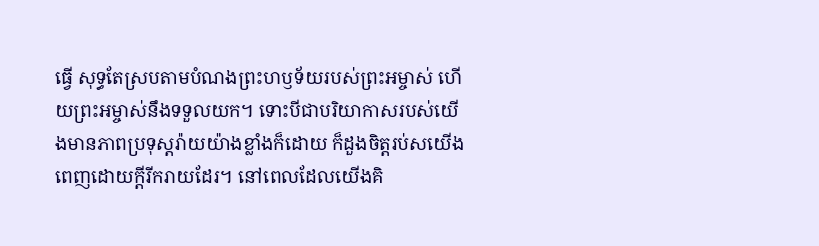ធ្វើ សុទ្ធតែស្របតាមបំណងព្រះហឫទ័យរបស់ព្រះអម្ចាស់ ហើយព្រះអម្ចាស់នឹងទទួលយក។ ទោះបីជាបរិយាកាសរបស់យើងមានភាពប្រទុស្ដរ៉ាយយ៉ាងខ្លាំងក៏ដោយ ក៏ដួងចិត្តរប់សយើងពេញដោយក្ដីរីករាយដែរ។ នៅពេលដែលយើងគិ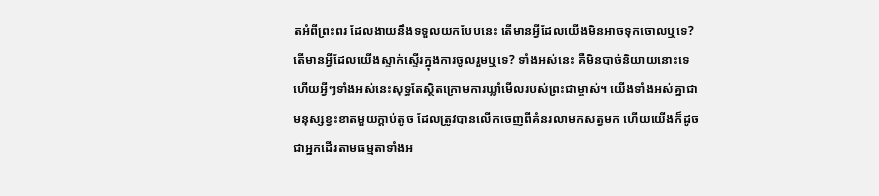តអំពីព្រះពរ ដែលងាយនឹងទទួលយកបែបនេះ តើមានអ្វីដែលយើងមិនអាចទុកចោលឬទេ? តើមានអ្វីដែលយើងស្ទាក់ស្ទើរក្នុងការចូលរួមឬទេ? ទាំងអស់នេះ គឺមិនបាច់និយាយនោះទេ ហើយអ្វីៗទាំងអស់នេះសុទ្ធតែស្ថិតក្រោមការឃ្លាំមើលរបស់ព្រះជាម្ចាស់។ យើងទាំងអស់គ្នាជាមនុស្សខ្វះខាតមួយក្ដាប់តូច ដែលត្រូវបានលើកចេញពីគំនរលាមកសត្វមក ហើយយើងក៏ដូចជាអ្នកដើរតាមធម្មតាទាំងអ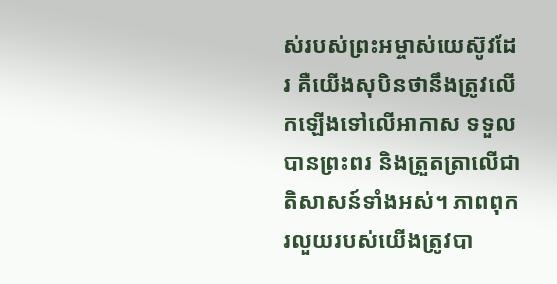ស់របស់ព្រះអម្ចាស់យេស៊ូវដែរ គឺយើងសុបិនថានឹងត្រូវលើកឡើងទៅលើអាកាស ទទួលបានព្រះពរ និងត្រួតត្រាលើជាតិសាសន៍ទាំងអស់។ ភាពពុករលួយរបស់យើងត្រូវបា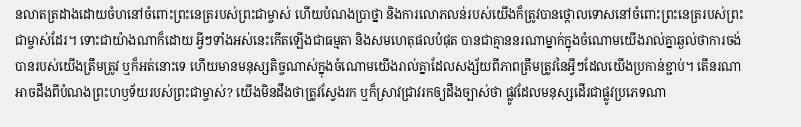នលាតត្រដាងដោយចំហនៅចំពោះព្រះនេត្ររបស់ព្រះជាម្ចាស់ ហើយបំណងប្រាថ្នា និងការលោភលន់របស់យើងក៏ត្រូវបានថ្កោលទោសនៅចំពោះព្រះនេត្ររបស់ព្រះជាម្ចាស់ដែរ។ ទោះជាយ៉ាងណាក៏ដោយ អ្វីៗទាំងអស់នេះកើតឡើងជាធម្មតា និងសមហេតុផលបំផុត បានជាគ្មាននរណាម្នាក់ក្នុងចំណោមយើងរាល់គ្នាឆ្ងល់ថាការចង់បានរបស់យើងត្រឹមត្រូវ ឬក៏អត់នោះទេ ហើយមានមនុស្សតិច្ចណាស់ក្នុងចំណោមយើងរាល់គ្នាដែលសង្ស័យពីភាពត្រឹមត្រូវនៃអ្វីៗដែលយើងប្រកាន់ខ្ជាប់។ តើនរណាអាចដឹងពីបំណងព្រះហឫទ័យរបស់ព្រះជាម្ចាស់? យើងមិនដឹងថាត្រូវស្វែងរក ឬក៏ស្រាវជ្រាវរកឲ្យដឹងច្បាស់ថា ផ្លូវដែលមនុស្សដើរជាផ្លូវប្រភេទណា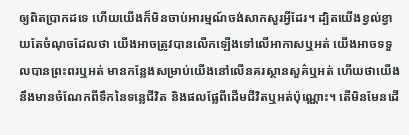ឲ្យពិតប្រាកដទេ ហើយយើងក៏មិនចាប់អារម្មណ៍ចង់សាកសួរអ្វីដែរ។ ដ្បិតយើងខ្វល់ខ្វាយតែចំណុចដែលថា យើងអាចត្រូវបានលើកឡើងទៅលើអាកាសឬអត់ យើងអាចទទួលបានព្រះពរឬអត់ មានកន្លែងសម្រាប់យើងនៅលើនគរស្ថានសួគ៌ឬអត់ ហើយថាយើងនឹងមានចំណែកពីទឹកនៃទន្លេជីវិត និងផលផ្លែពីដើមជីវិតឬអត់ប៉ុណ្ណោះ។ តើមិនមែនដើ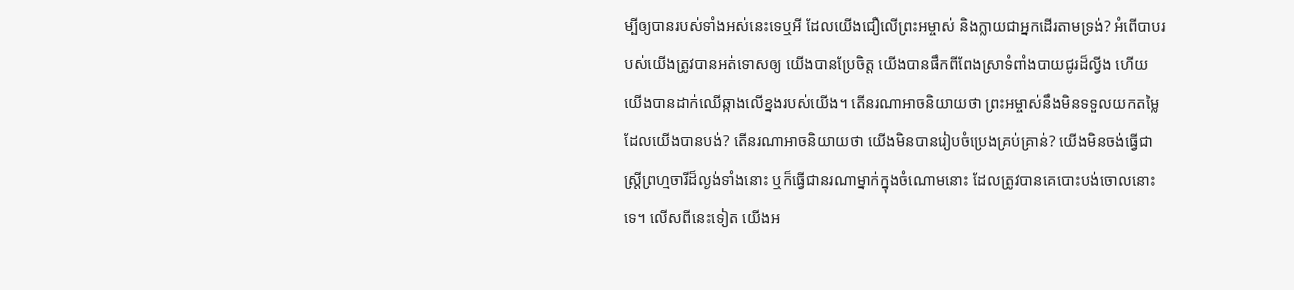ម្បីឲ្យបានរបស់ទាំងអស់នេះទេឬអី ដែលយើងជឿលើព្រះអម្ចាស់ និងក្លាយជាអ្នកដើរតាមទ្រង់? អំពើបាបរបស់យើងត្រូវបានអត់ទោសឲ្យ យើងបានប្រែចិត្ត យើងបានផឹកពីពែងស្រាទំពាំងបាយជូរដ៏ល្វីង ហើយយើងបានដាក់ឈើឆ្កាងលើខ្នងរបស់យើង។ តើនរណាអាចនិយាយថា ព្រះអម្ចាស់នឹងមិនទទួលយកតម្លៃដែលយើងបានបង់? តើនរណាអាចនិយាយថា យើងមិនបានរៀបចំប្រេងគ្រប់គ្រាន់? យើងមិនចង់ធ្វើជាស្ដ្រីព្រហ្មចារីដ៏ល្ងង់ទាំងនោះ ឬក៏ធ្វើជានរណាម្នាក់ក្នុងចំណោមនោះ ដែលត្រូវបានគេបោះបង់ចោលនោះទេ។ លើសពីនេះទៀត យើងអ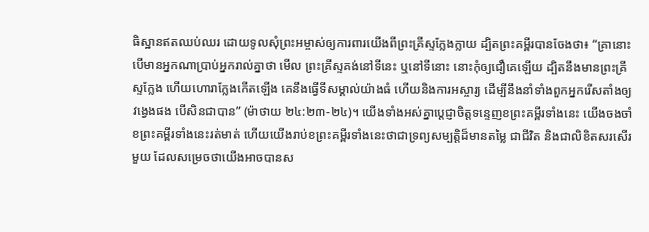ធិស្ឋានឥតឈប់ឈរ ដោយទូលសុំព្រះអម្ចាស់ឲ្យការពារយើងពីព្រះគ្រីស្ទក្លែងក្លាយ ដ្បិតព្រះគម្ពីរបានចែងថា៖ “គ្រានោះ បើមានអ្នកណាប្រាប់អ្នករាល់គ្នាថា មើល ព្រះ‌គ្រីស្ទគង់នៅទីនេះ ឬនៅទីនោះ នោះកុំឲ្យជឿគេឡើយ ដ្បិតនឹងមានព្រះ‌គ្រីស្ទក្លែង ហើយហោរាក្លែងកើតឡើង គេនឹងធ្វើទីសម្គាល់យ៉ាងធំ ហើយនិងការអស្ចារ្យ ដើម្បីនឹងនាំទាំងពួកអ្នករើសតាំងឲ្យវង្វេងផង បើសិនជាបាន” (ម៉ាថាយ ២៤:២៣-២៤)។ យើងទាំងអស់គ្នាប្ដេជ្ញាចិត្តទន្ទេញខព្រះគម្ពីរទាំងនេះ យើងចងចាំខព្រះគម្ពីរទាំងនេះរត់មាត់ ហើយយើងរាប់ខព្រះគម្ពីរទាំងនេះថាជាទ្រព្យសម្បត្តិដ៏មានតម្លៃ ជាជីវិត និងជាលិខិតសរសើរមួយ ដែលសម្រេចថាយើងអាចបានស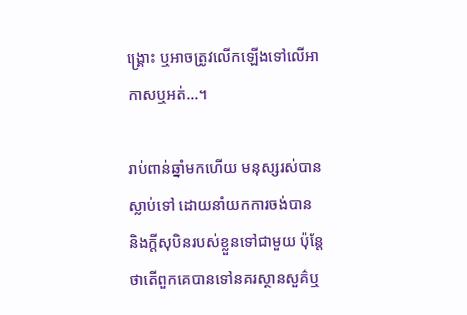ង្គ្រោះ ឬអាចត្រូវលើកឡើងទៅលើអាកាសឬអត់...។

រាប់ពាន់ឆ្នាំមកហើយ មនុស្សរស់បានស្លាប់ទៅ ដោយនាំយកការចង់បាន និងក្ដីសុបិនរបស់ខ្លួនទៅជាមួយ ប៉ុន្ដែថាតើពួកគេបានទៅនគរស្ថានសួគ៌ឬ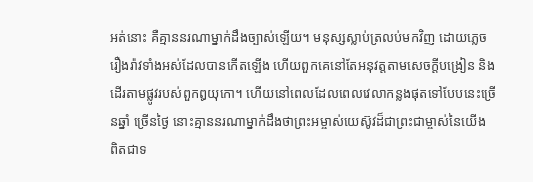អត់នោះ គឺគ្មាននរណាម្នាក់ដឹងច្បាស់ឡើយ។ មនុស្សស្លាប់ត្រលប់មកវិញ ដោយភ្លេចរឿងរ៉ាវទាំងអស់ដែលបានកើតឡើង ហើយពួកគេនៅតែអនុវត្តតាមសេចក្ដីបង្រៀន និងដើរតាមផ្លូវរបស់ពួកឰយុកោ។ ហើយនៅពេលដែលពេលវេលាកន្លងផុតទៅបែបនេះច្រើនឆ្នាំ ច្រើនថ្ងៃ នោះគ្មាននរណាម្នាក់ដឹងថាព្រះអម្ចាស់យេស៊ូវដ៏ជាព្រះជាម្ចាស់នៃយើង ពិតជាទ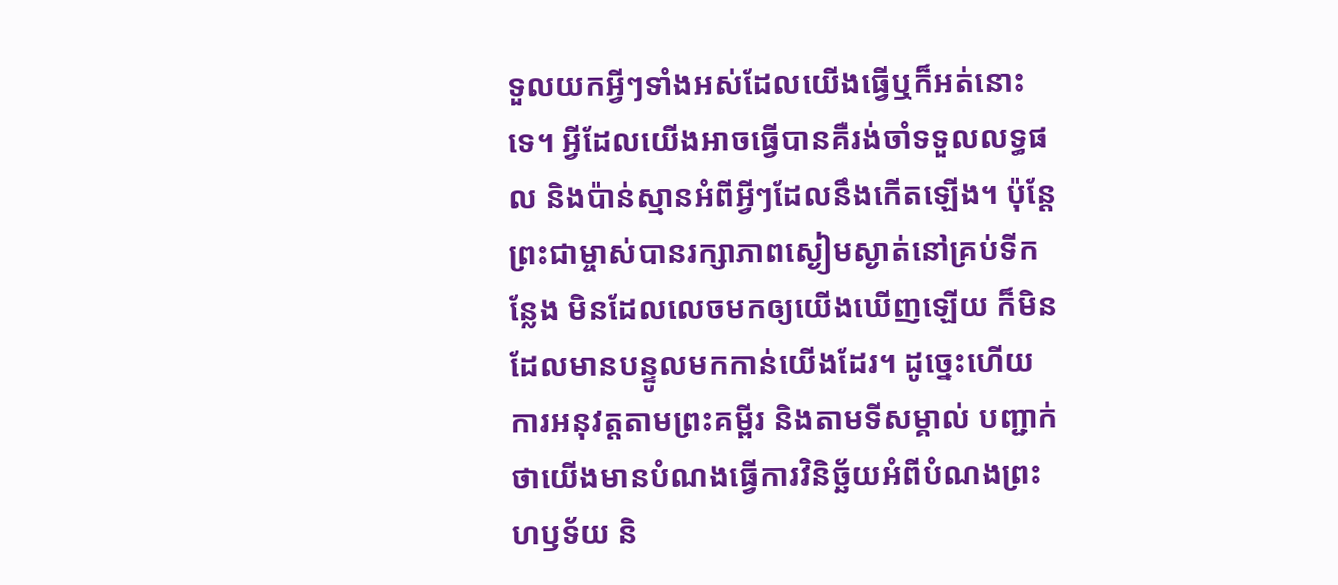ទួលយកអ្វីៗទាំងអស់ដែលយើងធ្វើឬក៏អត់នោះទេ។ អ្វីដែលយើងអាចធ្វើបានគឺរង់ចាំទទួលលទ្ធផល និងប៉ាន់ស្មានអំពីអ្វីៗដែលនឹងកើតឡើង។ ប៉ុន្ដែ ព្រះជាម្ចាស់បានរក្សាភាពស្ងៀមស្ងាត់នៅគ្រប់ទីកន្លែង មិនដែលលេចមកឲ្យយើងឃើញឡើយ ក៏មិនដែលមានបន្ទូលមកកាន់យើងដែរ។ ដូច្នេះហើយ ការអនុវត្តតាមព្រះគម្ពីរ និងតាមទីសម្គាល់ បញ្ជាក់ថាយើងមានបំណងធ្វើការវិនិច្ឆ័យអំពីបំណងព្រះហឫទ័យ និ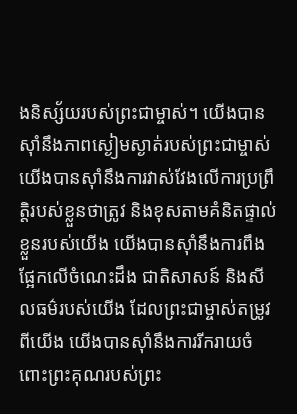ងនិស្ស័យរបស់ព្រះជាម្ចាស់។ យើងបានស៊ាំនឹងភាពស្ងៀមស្ងាត់របស់ព្រះជាម្ចាស់ យើងបានស៊ាំនឹងការវាស់វែងលើការប្រព្រឹត្តិរបស់ខ្លួនថាត្រូវ និងខុសតាមគំនិតផ្ទាល់ខ្លួនរបស់យើង យើងបានស៊ាំនឹងការពឹងផ្អែកលើចំណេះដឹង ជាតិសាសន៍ និងសីលធម៌របស់យើង ដែលព្រះជាម្ចាស់តម្រូវពីយើង យើងបានស៊ាំនឹងការរីករាយចំពោះព្រះគុណរបស់ព្រះ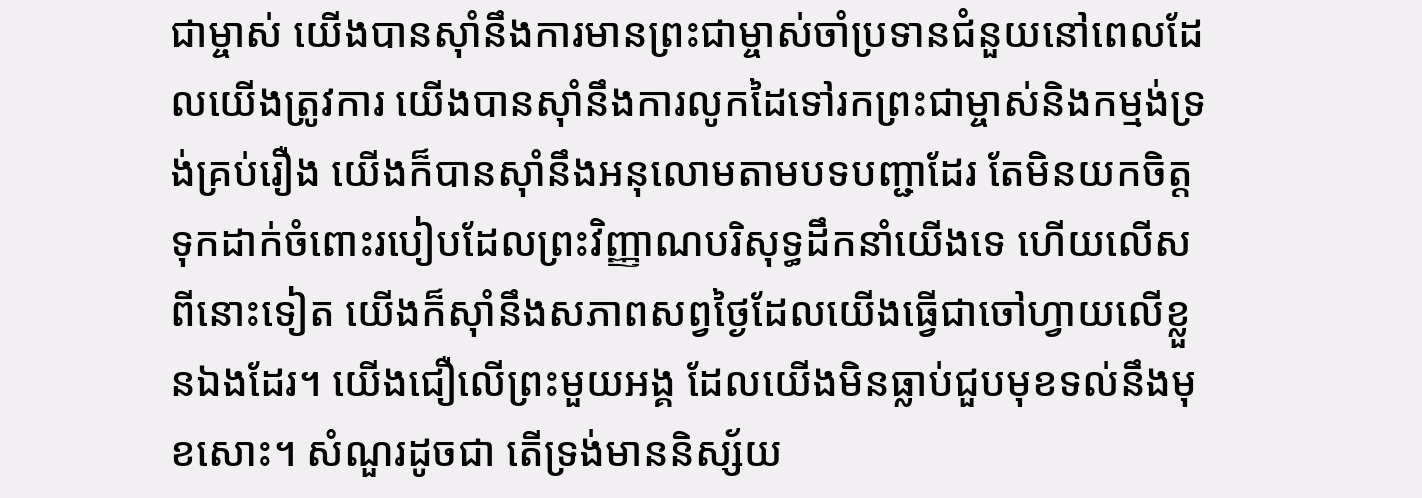ជាម្ចាស់ យើងបានស៊ាំនឹងការមានព្រះជាម្ចាស់ចាំប្រទានជំនួយនៅពេលដែលយើងត្រូវការ យើងបានស៊ាំនឹងការលូកដៃទៅរកព្រះជាម្ចាស់និងកម្មង់ទ្រង់គ្រប់រឿង យើងក៏បានស៊ាំនឹងអនុលោមតាមបទបញ្ជាដែរ តែមិនយកចិត្តទុកដាក់ចំពោះរបៀបដែលព្រះវិញ្ញាណបរិសុទ្ធដឹកនាំយើងទេ ហើយលើសពីនោះទៀត យើងក៏ស៊ាំនឹងសភាពសព្វថ្ងៃដែលយើងធ្វើជាចៅហ្វាយលើខ្លួនឯងដែរ។ យើងជឿលើព្រះមួយអង្គ ដែលយើងមិនធ្លាប់ជួបមុខទល់នឹងមុខសោះ។ សំណួរដូចជា តើទ្រង់មាននិស្ស័យ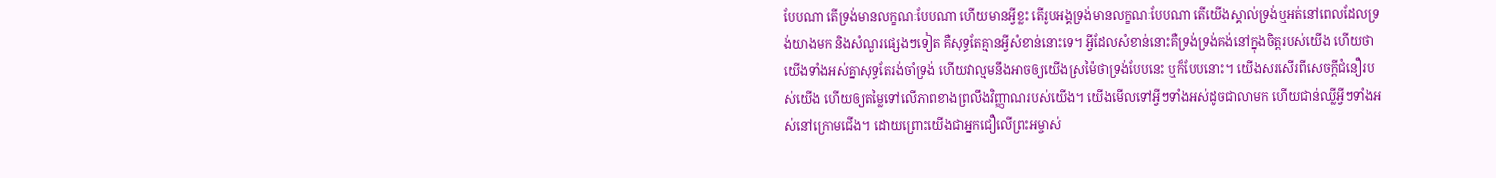បែបណា តើទ្រង់មានលក្ខណៈបែបណា ហើយមានអ្វីខ្លះ តើរូបអង្គទ្រង់មានលក្ខណៈបែបណា តើយើងស្គាល់ទ្រង់ឬអត់នៅពេលដែលទ្រង់យាងមក និងសំណួរផ្សេងៗទៀត គឺសុទ្ធតែគ្មានអ្វីសំខាន់នោះទេ។ អ្វីដែលសំខាន់នោះគឺទ្រង់ទ្រង់គង់នៅក្នុងចិត្តរបស់យើង ហើយថាយើងទាំងអស់គ្នាសុទ្ធតែរង់ចាំទ្រង់ ហើយវាល្មមនឹងអាចឲ្យយើងស្រម៉ៃថាទ្រង់បែបនេះ ឬក៏បែបនោះ។ យើងសរសើរពីសេចក្ដីជំនឿរបស់យើង ហើយឲ្យតម្លៃទៅលើភាពខាងព្រលឹងវិញ្ញាណរបស់យើង។ យើងមើលទៅអ្វីៗទាំងអស់ដូចជាលាមក ហើយជាន់ឈ្លីអ្វីៗទាំងអស់នៅក្រោមជើង។ ដោយព្រោះយើងជាអ្នកជឿលើព្រះអម្ចាស់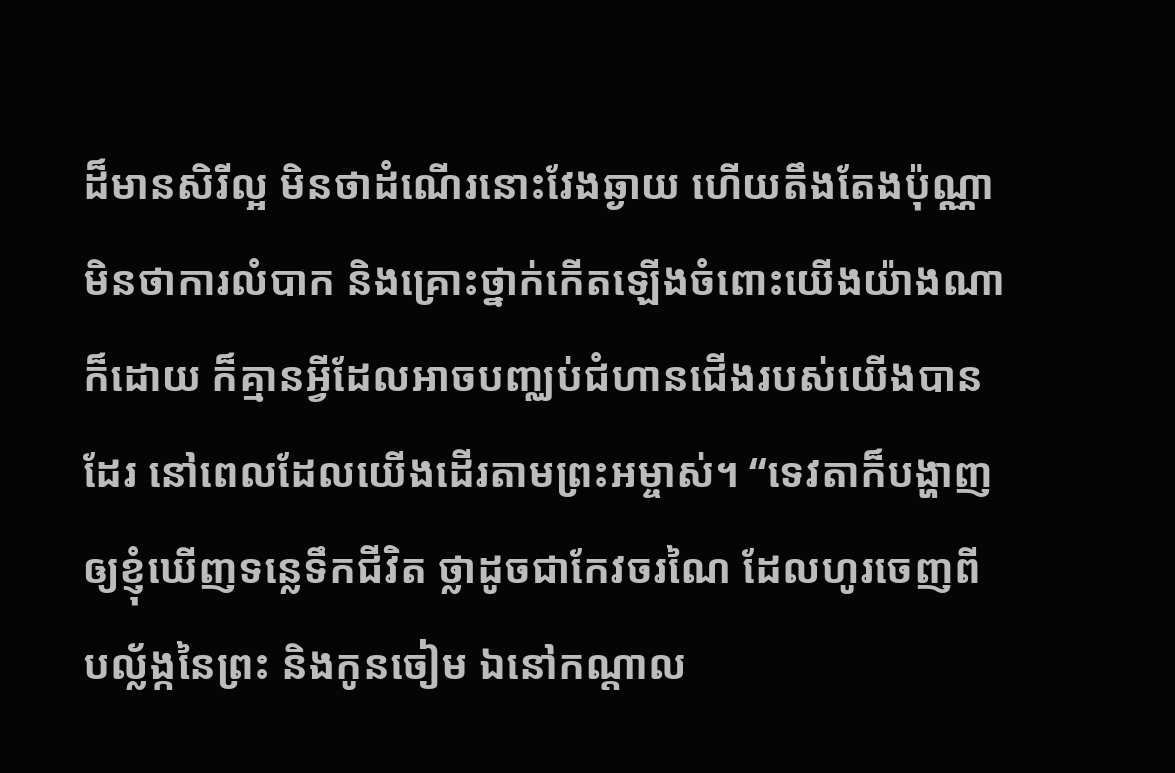ដ៏មានសិរីល្អ មិនថាដំណើរនោះវែងឆ្ងាយ ហើយតឹងតែងប៉ុណ្ណា មិនថាការលំបាក និងគ្រោះថ្នាក់កើតឡើងចំពោះយើងយ៉ាងណាក៏ដោយ ក៏គ្មានអ្វីដែលអាចបញ្ឈប់ជំហានជើងរបស់យើងបានដែរ នៅពេលដែលយើងដើរតាមព្រះអម្ចាស់។ “ទេវតាក៏បង្ហាញឲ្យខ្ញុំឃើញទន្លេទឹកជីវិត ថ្លាដូចជាកែវចរណៃ ដែលហូរចេញពីបល្ល័ង្កនៃព្រះ និងកូនចៀម ឯនៅកណ្តាល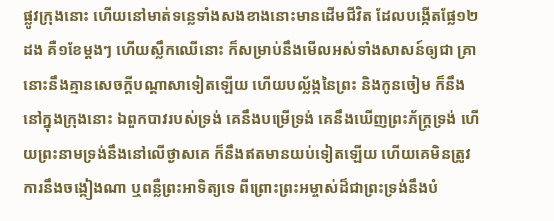ផ្លូវក្រុងនោះ ហើយនៅមាត់ទន្លេទាំងសងខាងនោះមានដើមជីវិត ដែលបង្កើតផ្លែ១២ដង គឺ១ខែម្តងៗ ហើយស្លឹកឈើនោះ ក៏សម្រាប់នឹងមើលអស់ទាំងសាសន៍ឲ្យជា គ្រានោះនឹងគ្មានសេចក្ដីបណ្តាសាទៀតឡើយ ហើយបល្ល័ង្កនៃព្រះ និងកូនចៀម ក៏នឹងនៅក្នុងក្រុងនោះ ឯពួកបាវរបស់ទ្រង់ គេនឹងបម្រើទ្រង់ គេនឹងឃើញព្រះ‌‌ភ័ក្ត្រទ្រង់ ហើយព្រះ‌នាមទ្រង់នឹងនៅលើថ្ងាសគេ ក៏នឹងឥតមានយប់ទៀតឡើយ ហើយគេមិនត្រូវការនឹងចង្កៀងណា ឬពន្លឺព្រះ‌អាទិត្យទេ ពីព្រោះព្រះ‌អម្ចាស់ដ៏ជាព្រះ‌ទ្រង់នឹងបំ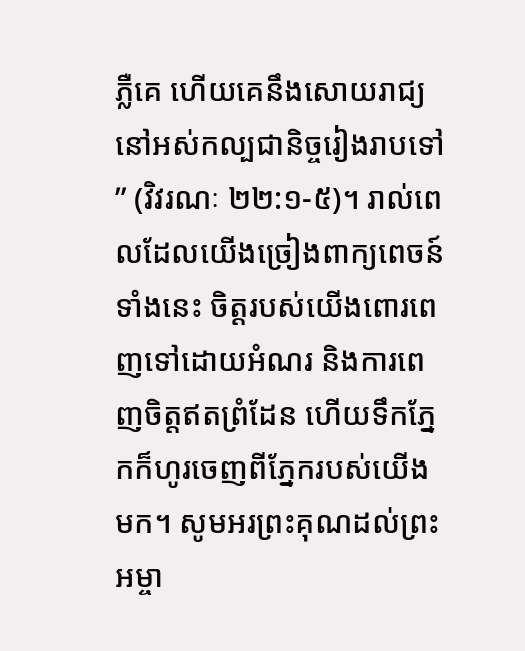ភ្លឺគេ ហើយគេនឹងសោយរាជ្យនៅអស់កល្ប‌ជានិច្ចរៀងរាបទៅ” (វិវរណៈ ២២:១-៥)។ រាល់ពេលដែលយើងច្រៀងពាក្យពេចន៍ទាំងនេះ ចិត្តរបស់យើងពោរពេញទៅដោយអំណរ និងការពេញចិត្តឥតព្រំដែន ហើយទឹកភ្នែកក៏ហូរចេញពីភ្នែករបស់យើងមក។ សូមអរព្រះគុណដល់ព្រះអម្ចា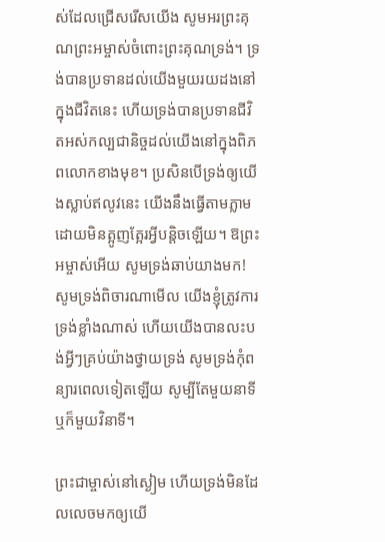ស់ដែលជ្រើសរើសយើង សូមអរព្រះគុណព្រះអម្ចាស់ចំពោះព្រះគុណទ្រង់។ ទ្រង់បានប្រទានដល់យើងមួយរយដងនៅក្នុងជីវិតនេះ ហើយទ្រង់បានប្រទានជីវិតអស់កល្បជានិច្ចដល់យើងនៅក្នុងពិភពលោកខាងមុខ។ ប្រសិនបើទ្រង់ឲ្យយើងស្លាប់ឥលូវនេះ យើងនឹងធ្វើតាមភ្លាមដោយមិនត្អូញត្អែរអ្វីបន្ដិចឡើយ។ ឱព្រះអម្ចាស់អើយ សូមទ្រង់ឆាប់យាងមក! សូមទ្រង់ពិចារណាមើល យើងខ្ញុំត្រូវការទ្រង់ខ្លាំងណាស់ ហើយយើងបានលះបង់អ្វីៗគ្រប់យ៉ាងថ្វាយទ្រង់ សូមទ្រង់កុំពន្យារពេលទៀតឡើយ សូម្បីតែមួយនាទី ឬក៏មួយវិនាទី។

ព្រះជាម្ចាស់នៅស្ងៀម ហើយទ្រង់មិនដែលលេចមកឲ្យយើ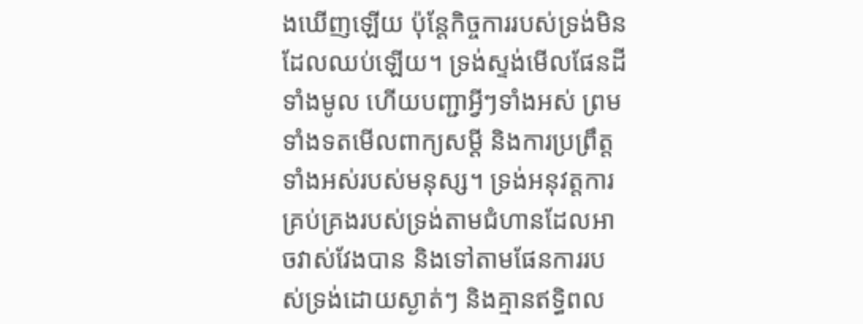ងឃើញឡើយ ប៉ុន្ដែកិច្ចការរបស់ទ្រង់មិនដែលឈប់ឡើយ។ ទ្រង់ស្ទង់មើលផែនដីទាំងមូល ហើយបញ្ជាអ្វីៗទាំងអស់ ព្រមទាំងទតមើលពាក្យសម្ដី និងការប្រព្រឹត្ដទាំងអស់របស់មនុស្ស។ ទ្រង់អនុវត្តការគ្រប់គ្រងរបស់ទ្រង់តាមជំហានដែលអាចវាស់វែងបាន និងទៅតាមផែនការរបស់ទ្រង់ដោយស្ងាត់ៗ និងគ្មានឥទ្ធិពល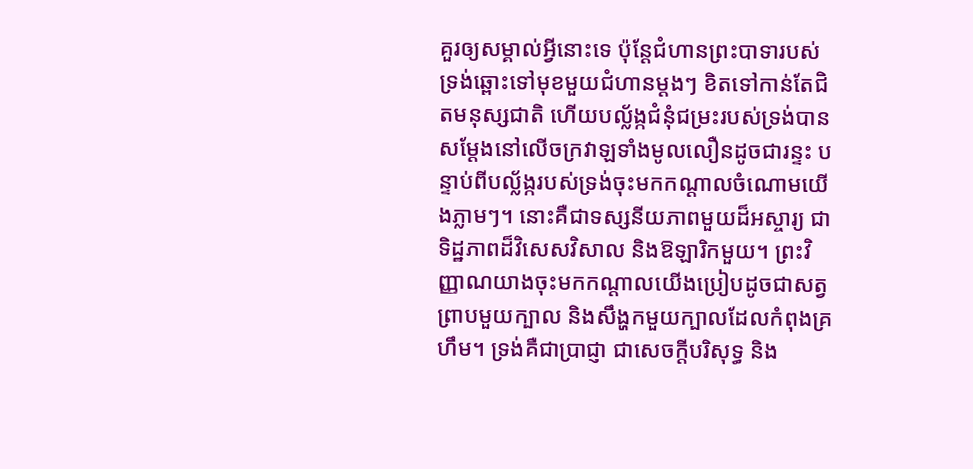គួរឲ្យសម្គាល់អ្វីនោះទេ ប៉ុន្ដែជំហានព្រះបាទារបស់ទ្រង់ឆ្ពោះទៅមុខមួយជំហានម្ដងៗ ខិតទៅកាន់តែជិតមនុស្សជាតិ ហើយបល្ល័ង្កជំនុំជម្រះរបស់ទ្រង់បានសម្ដែងនៅលើចក្រវាឡទាំងមូលលឿនដូចជារន្ទះ បន្ទាប់ពីបល្ល័ង្ករបស់ទ្រង់ចុះមកកណ្ដាលចំណោមយើងភ្លាមៗ។ នោះគឺជាទស្សនីយភាពមួយដ៏អស្ចារ្យ ជាទិដ្ឋភាពដ៏វិសេសវិសាល និងឱឡារិកមួយ។ ព្រះវិញ្ញាណយាងចុះមកកណ្ដាលយើងប្រៀបដូចជាសត្វព្រាបមួយក្បាល និងសឹង្ហកមួយក្បាលដែលកំពុងគ្រហឹម។ ទ្រង់គឺជាប្រាជ្ញា ជាសេចក្ដីបរិសុទ្ធ និង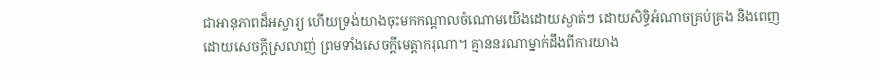ជាអានុភាពដ៏អស្ចារ្យ ហើយទ្រង់យាងចុះមកកណ្ដាលចំណោមយើងដោយស្ងាត់ៗ ដោយសិទ្ធិអំណាចគ្រប់គ្រង និងពេញដោយសេចក្ដីស្រលាញ់ ព្រមទាំងសេចក្ដីមេត្តាករុណា។ គ្មាននរណាម្នាក់ដឹងពីការយាង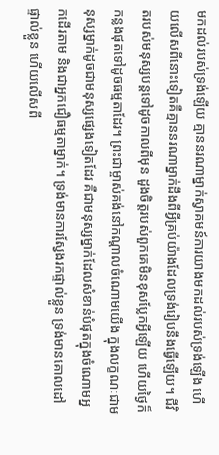មកដល់របស់ទ្រង់ឡើយ គ្មាននរណាម្នាក់ស្វាគមន៍ការយាងមកដល់របស់ទ្រង់ឡើង ហើយលើសពីនោះទៀតគឺគ្មាននរណាម្នាក់ដឹងពីអ្វីគ្រប់យ៉ាងដែលទ្រង់រៀបនឹងធ្វើឡើយ។ ជីវិតរបស់មនុស្សបន្ដទៅដូចកាលពីមុន ដួងចិត្តរបស់ពួកគេមិនខុសប្លែកអ្វីឡើយ ហើយថ្ងៃក៏កន្លងផុតទៅដូចធម្មតាដែរ។ ព្រះជាម្ចាស់គង់នៅកណ្ដាលចំណោមយើង ក្នុងលក្ខណៈជាមនុស្សម្នាក់ដូចជាមនុស្សផ្សេងទៀតដែរ គឺជាមនុស្សម្នាក់ដែលសំខាន់បំផុតក្នុងចំណោមអ្នកដើរតាម និងជាអ្នកជឿធម្មតាម្នាក់។ ទ្រង់មានការស្វែងរកផ្ទាល់ខ្លួន ទ្រង់មានគោលដៅផ្ទាល់ខ្លួន ហើយលើសពី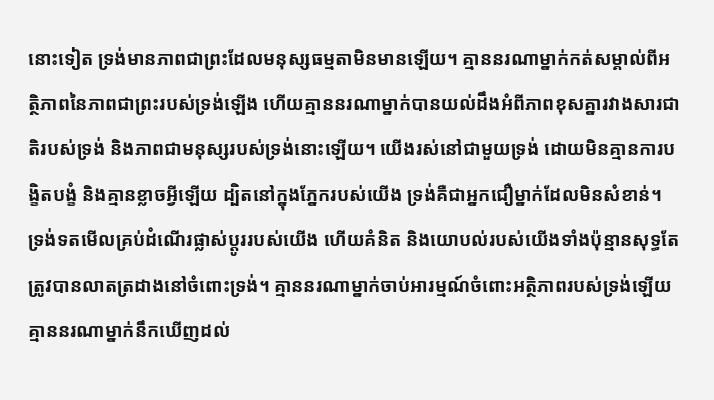នោះទៀត ទ្រង់មានភាពជាព្រះដែលមនុស្សធម្មតាមិនមានឡើយ។ គ្មាននរណាម្នាក់កត់សម្គាល់ពីអត្ថិភាពនៃភាពជាព្រះរបស់ទ្រង់ឡើង ហើយគ្មាននរណាម្នាក់បានយល់ដឹងអំពីភាពខុសគ្នារវាងសារជាតិរបស់ទ្រង់ និងភាពជាមនុស្សរបស់ទ្រង់នោះឡើយ។ យើងរស់នៅជាមួយទ្រង់ ដោយមិនគ្មានការបង្ខិតបង្ខំ និងគ្មានខ្លាចអ្វីឡើយ ដ្បិតនៅក្នុងភ្នែករបស់យើង ទ្រង់គឺជាអ្នកជឿម្នាក់ដែលមិនសំខាន់។ ទ្រង់ទតមើលគ្រប់ដំណើរផ្លាស់ប្ដូររបស់យើង ហើយគំនិត និងយោបល់របស់យើងទាំងប៉ុន្មានសុទ្ធតែត្រូវបានលាតត្រដាងនៅចំពោះទ្រង់។ គ្មាននរណាម្នាក់ចាប់អារម្មណ៍ចំពោះអត្ថិភាពរបស់ទ្រង់ឡើយ គ្មាននរណាម្នាក់នឹកឃើញដល់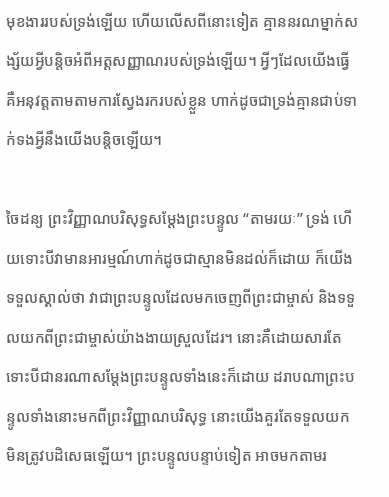មុខងាររបស់ទ្រង់ឡើយ ហើយលើសពីនោះទៀត គ្មាននរណម្នាក់សង្ស័យអ្វីបន្ដិចអំពីអត្តសញ្ញាណរបស់ទ្រង់ឡើយ។ អ្វីៗដែលយើងធ្វើគឺអនុវត្តតាមតាមការស្វែងរករបស់ខ្លួន ហាក់ដូចជាទ្រង់គ្មានជាប់ទាក់ទងអ្វីនឹងយើងបន្ដិចឡើយ។

ចៃដន្យ ព្រះវិញ្ញាណបរិសុទ្ធសម្ដែងព្រះបន្ទូល “តាមរយៈ” ទ្រង់ ហើយទោះបីវាមានអារម្មណ៍ហាក់ដូចជាស្មានមិនដល់ក៏ដោយ ក៏យើងទទួលស្គាល់ថា វាជាព្រះបន្ទូលដែលមកចេញពីព្រះជាម្ចាស់ និងទទួលយកពីព្រះជាម្ចាស់យ៉ាងងាយស្រួលដែរ។ នោះគឺដោយសារតែទោះបីជានរណាសម្ដែងព្រះបន្ទូលទាំងនេះក៏ដោយ ដរាបណាព្រះបន្ទូលទាំងនោះមកពីព្រះវិញ្ញាណបរិសុទ្ធ នោះយើងគួរតែទទួលយក មិនត្រូវបដិសេធឡើយ។ ព្រះបន្ទូលបន្ទាប់ទៀត អាចមកតាមរ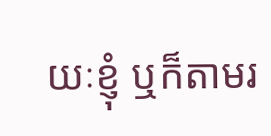យៈខ្ញុំ ឬក៏តាមរ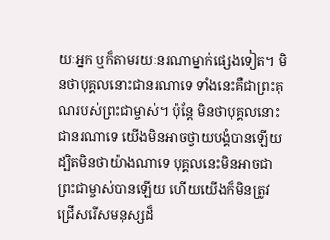យៈអ្នក ឬក៏តាមរយៈនរណាម្នាក់ផ្សេងទៀត។ មិនថាបុគ្គលនោះជានរណាទេ ទាំងនេះគឺជាព្រះគុណរបស់ព្រះជាម្ចាស់។ ប៉ុន្ដែ មិនថាបុគ្គលនោះជានរណាទេ យើងមិនអាចថ្វាយបង្គំបានឡើយ ដ្បិតមិនថាយ៉ាងណាទេ បុគ្គលនេះមិនអាចជាព្រះជាម្ចាស់បានឡើយ ហើយយើងក៏មិនត្រូវជ្រើសរើសមនុស្សដ៏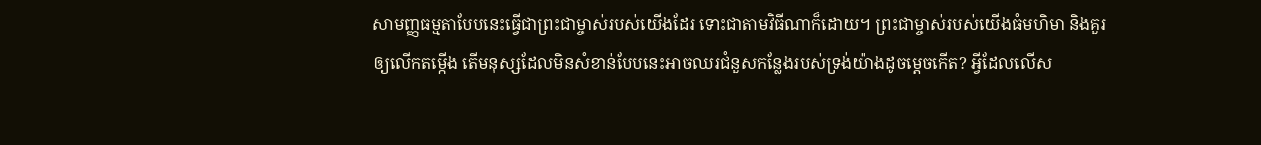សាមញ្ញធម្មតាបែបនេះធ្វើជាព្រះជាម្ចាស់របស់យើងដែរ ទោះជាតាមវិធីណាក៏ដោយ។ ព្រះជាម្ចាស់របស់យើងធំមហិមា និងគួរឲ្យលើកតម្កើង តើមនុស្សដែលមិនសំខាន់បែបនេះអាចឈរជំនួសកន្លែងរបស់ទ្រង់យ៉ាងដូចម្ដេចកើត? អ្វីដែលលើស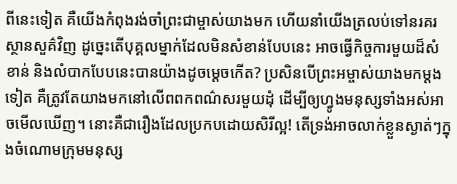ពីនេះទៀត គឺយើងកំពុងរង់ចាំព្រះជាម្ចាស់យាងមក ហើយនាំយើងត្រលប់ទៅនរគរស្ថានសួគ៌វិញ ដូច្នេះតើបុគ្គលម្នាក់ដែលមិនសំខាន់បែបនេះ អាចធ្វើកិច្ចការមួយដ៏សំខាន់ និងលំបាកបែបនេះបានយ៉ាងដូចម្ដេចកើត? ប្រសិនបើព្រះអម្ចាស់យាងមកម្ដងទៀត គឺត្រូវតែយាងមកនៅលើពពកពណ៌សរមួយដុំ ដើម្បីឲ្យហ្វូងមនុស្សទាំងអស់អាចមើលឃើញ។ នោះគឺជារឿងដែលប្រកបដោយសិរីល្អ! តើទ្រង់អាចលាក់ខ្លួនស្ងាត់ៗក្នុងចំណោមក្រុមមនុស្ស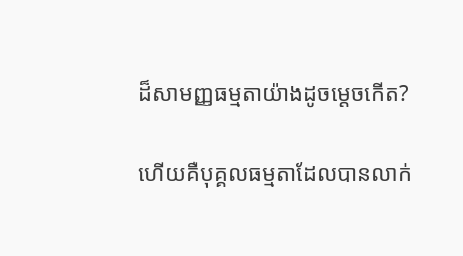ដ៏សាមញ្ញធម្មតាយ៉ាងដូចម្ដេចកើត?

ហើយគឺបុគ្គលធម្មតាដែលបានលាក់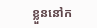ខ្លួននៅក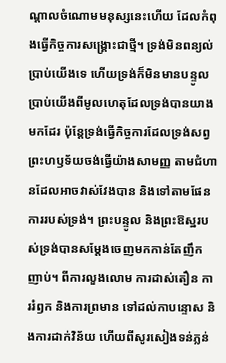ណ្ដាលចំណោមមនុស្សនេះហើយ ដែលកំពុងធ្វើកិច្ចការសង្គ្រោះជាថ្មី។ ទ្រង់មិនពន្យល់ប្រាប់យើងទេ ហើយទ្រង់ក៏មិនមានបន្ទូលប្រាប់យើងពីមូលហេតុដែលទ្រង់បានយាងមកដែរ ប៉ុន្ដែទ្រង់ធ្វើកិច្ចការដែលទ្រង់សព្វព្រះហឫទ័យចង់ធ្វើយ៉ាងសាមញ្ញ តាមជំហានដែលអាចវាស់វែងបាន និងទៅតាមផែនការរបស់ទ្រង់។ ព្រះបន្ទូល និងព្រះឱស្ឋរបស់ទ្រង់បានសម្ដែងចេញមកកាន់តែញឹកញាប់។ ពីការលួងលោម ការដាស់តឿន ការរំឭក និងការព្រមាន ទៅដល់កាបន្ទោស និងការដាក់វិន័យ ហើយពីសូរសៀងទន់ភ្លន់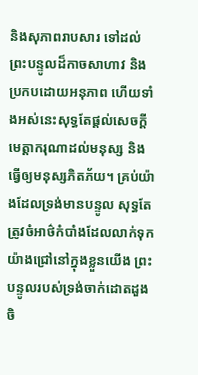និងសុភាពរាបសារ ទៅដល់ព្រះបន្ទូលដ៏កាចសាហាវ និងប្រកបដោយអនុភាព ហើយទាំងអស់នេះសុទ្ធតែផ្ដល់សេចក្ដីមេត្តាករុណាដល់មនុស្ស និងធ្វើឲ្យមនុស្សភិតភ័យ។ គ្រប់យ៉ាងដែលទ្រង់មានបន្ទូល សុទ្ធតែត្រូវចំអាថ៌កំបាំងដែលលាក់ទុកយ៉ាងជ្រៅនៅក្នុងខ្លួនយើង ព្រះបន្ទូលរបស់ទ្រង់ចាក់ដោតដួងចិ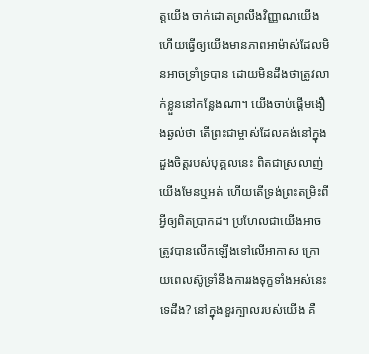ត្តយើង ចាក់ដោតព្រលឹងវិញ្ញាណយើង ហើយធ្វើឲ្យយើងមានភាពអាម៉ាស់ដែលមិនអាចទ្រាំទ្របាន ដោយមិនដឹងថាត្រូវលាក់ខ្លួននៅកន្លែងណា។ យើងចាប់ផ្ដើមងឿងឆ្ងល់ថា តើព្រះជាម្ចាស់ដែលគង់នៅក្នុងដួងចិត្តរបស់បុគ្គលនេះ ពិតជាស្រលាញ់យើងមែនឬអត់ ហើយតើទ្រង់ព្រះតម្រិះពីអ្វីឲ្យពិតប្រាកដ។ ប្រហែលជាយើងអាចត្រូវបានលើកឡើងទៅលើអាកាស ក្រោយពេលស៊ូទ្រាំនឹងការរងទុក្ខទាំងអស់នេះទេដឹង? នៅក្នុងខួរក្បាលរបស់យើង គឺ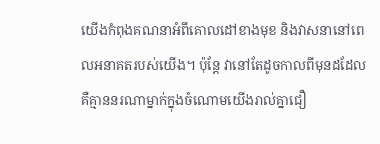យើងកំពុងគណនាអំពីគោលដៅខាងមុខ និងវាសនានៅពេលអនាគតរបស់យើង។ ប៉ុន្ដែ វានៅតែដូចកាលពីមុនដដែល គឺគ្មាននរណាម្នាក់ក្នុងចំណោមយើងរាល់គ្នាជឿ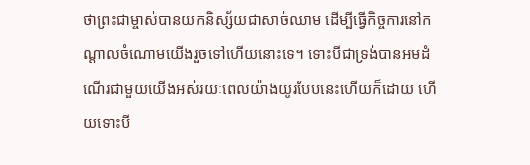ថាព្រះជាម្ចាស់បានយកនិស្ស័យជាសាច់ឈាម ដើម្បីធ្វើកិច្ចការនៅកណ្ដាលចំណោមយើងរួចទៅហើយនោះទេ។ ទោះបីជាទ្រង់បានអមដំណើរជាមួយយើងអស់រយៈពេលយ៉ាងយូរបែបនេះហើយក៏ដោយ ហើយទោះបី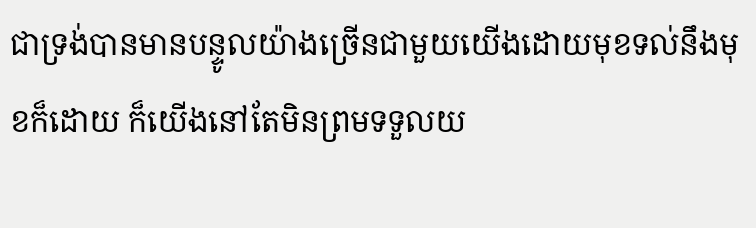ជាទ្រង់បានមានបន្ទូលយ៉ាងច្រើនជាមួយយើងដោយមុខទល់នឹងមុខក៏ដោយ ក៏យើងនៅតែមិនព្រមទទួលយ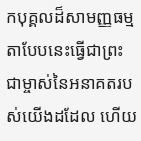កបុគ្គលដ៏សាមញ្ញធម្មតាបែបនេះធ្វើជាព្រះជាម្ចាស់នៃអនាគតរបស់យើងដដែល ហើយ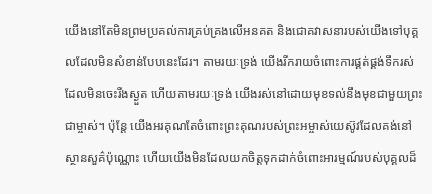យើងនៅតែមិនព្រមប្រគល់ការគ្រប់គ្រងលើអនគត និងជោគវាសនារបស់យើងទៅបុគ្គលដែលមិនសំខាន់បែបនេះដែរ។ តាមរយៈទ្រង់ យើងរីករាយចំពោះការផ្គត់ផ្គង់ទឹករស់ដែលមិនចេះរីងស្ងួត ហើយតាមរយៈទ្រង់ យើងរស់នៅដោយមុខទល់នឹងមុខជាមួយព្រះជាម្ចាស់។ ប៉ុន្ដែ យើងអរគុណតែចំពោះព្រះគុណរបស់ព្រះអម្ចាស់យេស៊ូវដែលគង់នៅស្ថានសួគ៌ប៉ុណ្ណោះ ហើយយើងមិនដែលយកចិត្តទុកដាក់ចំពោះអារម្មណ៍របស់បុគ្គលដ៏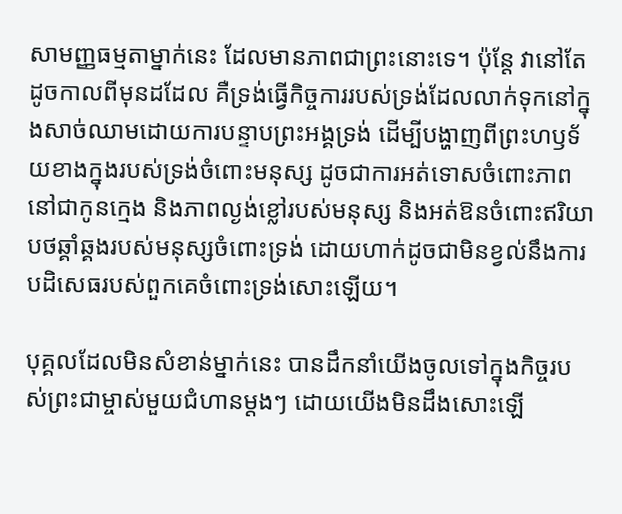សាមញ្ញធម្មតាម្នាក់នេះ ដែលមានភាពជាព្រះនោះទេ។ ប៉ុន្ដែ វានៅតែដូចកាលពីមុនដដែល គឺទ្រង់ធ្វើកិច្ចការរបស់ទ្រង់ដែលលាក់ទុកនៅក្នុងសាច់ឈាមដោយការបន្ទាបព្រះអង្គទ្រង់ ដើម្បីបង្ហាញពីព្រះហឫទ័យខាងក្នុងរបស់ទ្រង់ចំពោះមនុស្ស ដូចជាការអត់ទោសចំពោះភាពនៅជាកូនក្មេង និងភាពល្ងង់ខ្លៅរបស់មនុស្ស និងអត់ឱនចំពោះឥរិយាបថឆ្គាំឆ្គងរបស់មនុស្សចំពោះទ្រង់ ដោយហាក់ដូចជាមិនខ្វល់នឹងការបដិសេធរបស់ពួកគេចំពោះទ្រង់សោះឡើយ។

បុគ្គលដែលមិនសំខាន់ម្នាក់នេះ បានដឹកនាំយើងចូលទៅក្នុងកិច្ចរបស់ព្រះជាម្ចាស់មួយជំហានម្ដងៗ ដោយយើងមិនដឹងសោះឡើ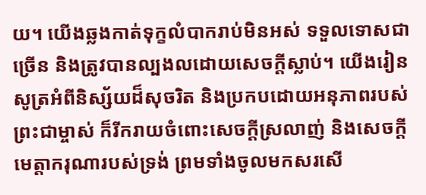យ។ យើងឆ្លងកាត់ទុក្ខលំបាករាប់មិនអស់ ទទួលទោសជាច្រើន និងត្រូវបានល្បងលដោយសេចក្ដីស្លាប់។ យើងរៀនសូត្រអំពីនិស្ស័យដ៏សុចរិត និងប្រកបដោយអនុភាពរបស់ព្រះជាម្ចាស់ ក៏រីករាយចំពោះសេចក្ដីស្រលាញ់ និងសេចក្ដីមេត្តាករុណារបស់ទ្រង់ ព្រមទាំងចូលមកសរសើ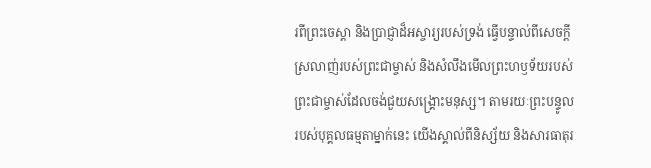រពីព្រះចេស្ដា និងប្រាជ្ញាដ៏អស្ចារ្យរបស់ទ្រង់ ធ្វើបន្ទាល់ពីសេចក្ដីស្រលាញ់របស់ព្រះជាម្ចាស់ និងសំលឹងមើលព្រះហឫទ័យរបស់ព្រះជាម្ចាស់ដែលចង់ជួយសង្គ្រោះមនុស្ស។ តាមរយៈព្រះបន្ទូលរបស់បុគ្គលធម្មតាម្នាក់នេះ យើងស្គាល់ពីនិស្ស័យ និងសារធាតុរ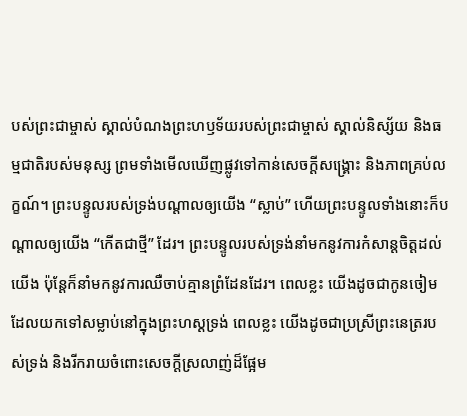បស់ព្រះជាម្ចាស់ ស្គាល់បំណងព្រះហឫទ័យរបស់ព្រះជាម្ចាស់ ស្គាល់និស្ស័យ និងធម្មជាតិរបស់មនុស្ស ព្រមទាំងមើលឃើញផ្លូវទៅកាន់សេចក្ដីសង្គ្រោះ និងភាពគ្រប់លក្ខណ៍។ ព្រះបន្ទូលរបស់ទ្រង់បណ្ដាលឲ្យយើង “ស្លាប់” ហើយព្រះបន្ទូលទាំងនោះក៏បណ្ដាលឲ្យយើង “កើតជាថ្មី” ដែរ។ ព្រះបន្ទូលរបស់ទ្រង់នាំមកនូវការកំសាន្ដចិត្តដល់យើង ប៉ុន្ដែក៏នាំមកនូវការឈឺចាប់គ្មានព្រំដែនដែរ។ ពេលខ្លះ យើងដូចជាកូនចៀមដែលយកទៅសម្លាប់នៅក្នុងព្រះហស្ដទ្រង់ ពេលខ្លះ យើងដូចជាប្រសី្រព្រះនេត្ររបស់ទ្រង់ និងរីករាយចំពោះសេចក្ដីស្រលាញ់ដ៏ផ្អែម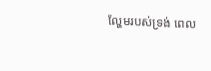ល្ហែមរបស់ទ្រង់ ពេល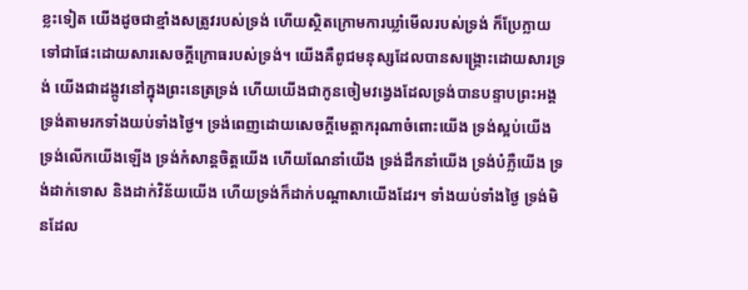ខ្លះទៀត យើងដូចជាខ្មាំងសត្រូវរបស់ទ្រង់ ហើយស្ថិតក្រោមការឃ្លាំមើលរបស់ទ្រង់ ក៏ប្រែក្លាយទៅជាផែះដោយសារសេចក្ដីក្រោធរបស់ទ្រង់។ យើងគឺពូជមនុស្សដែលបានសង្គ្រោះដោយសារទ្រង់ យើងជាដង្កូវនៅក្នុងព្រះនេត្រទ្រង់ ហើយយើងជាកូនចៀមវង្វេងដែលទ្រង់បានបន្ទាបព្រះអង្គទ្រង់តាមរកទាំងយប់ទាំងថ្ងៃ។ ទ្រង់ពេញដោយសេចក្ដីមេត្តាករុណាចំពោះយើង ទ្រង់ស្អប់យើង ទ្រង់លើកយើងឡើង ទ្រង់កំសាន្ដចិត្តយើង ហើយណែនាំយើង ទ្រង់ដឹកនាំយើង ទ្រង់បំភ្លឺយើង ទ្រង់ដាក់ទោស និងដាក់វិន័យយើង ហើយទ្រង់ក៏ដាក់បណ្ដាសាយើងដែរ។ ទាំងយប់ទាំងថ្ងៃ ទ្រង់មិនដែល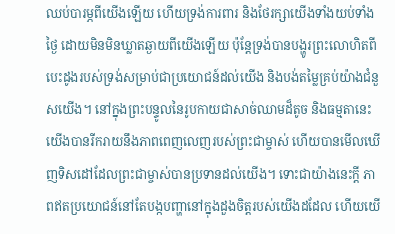ឈប់បារម្ភពីយើងឡើយ ហើយទ្រង់ការពារ និងថែរក្សាយើងទាំងយប់ទាំងថ្ងៃ ដោយមិនមិនឃ្លាតឆ្ងាយពីយើងឡើយ ប៉ុន្ដែទ្រង់បានបង្ហូរព្រះលោហិតពីបេះដូងរបស់ទ្រង់សម្រាប់ជាប្រយោជន៍ដល់យើង និងបង់តម្លៃគ្រប់យ៉ាងជំនួសយើង។ នៅក្នុងព្រះបន្ទូលនៃរូបកាយជាសាច់ឈាមដ៏តូច និងធម្មតានេះ យើងបានរីករាយនឹងភាពពេញលេញរបស់ព្រះជាម្ចាស់ ហើយបានមើលឃើញទិសដៅដែលព្រះជាម្ចាស់បានប្រទានដល់យើង។ ទោះជាយ៉ាងនេះក្ដី ភាពឥតប្រយោជន៍នៅតែបង្កបញ្ហានៅក្នុងដួងចិត្តរបស់យើងដដែល ហើយយើ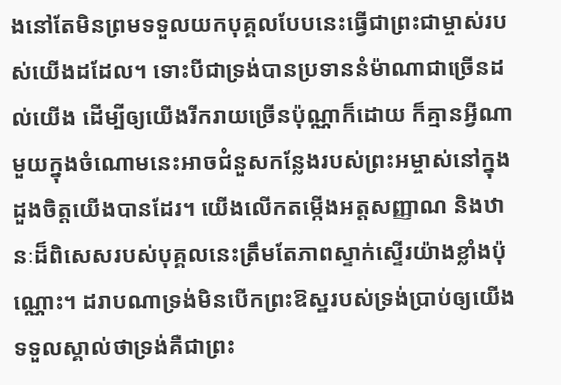ងនៅតែមិនព្រមទទួលយកបុគ្គលបែបនេះធ្វើជាព្រះជាម្ចាស់របស់យើងដដែល។ ទោះបីជាទ្រង់បានប្រទាននំម៉ាណាជាច្រើនដល់យើង ដើម្បីឲ្យយើងរីករាយច្រើនប៉ុណ្ណាក៏ដោយ ក៏គ្មានអ្វីណាមួយក្នុងចំណោមនេះអាចជំនួសកន្លែងរបស់ព្រះអម្ចាស់នៅក្នុងដួងចិត្តយើងបានដែរ។ យើងលើកតម្កើងអត្តសញ្ញាណ និងឋានៈដ៏ពិសេសរបស់បុគ្គលនេះត្រឹមតែភាពស្ទាក់ស្ទើរយ៉ាងខ្លាំងប៉ុណ្ណោះ។ ដរាបណាទ្រង់មិនបើកព្រះឱស្ឋរបស់ទ្រង់ប្រាប់ឲ្យយើងទទួលស្គាល់ថាទ្រង់គឺជាព្រះ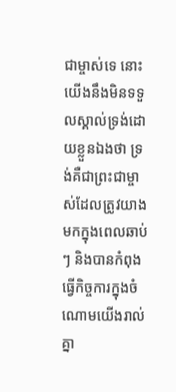ជាម្ចាស់ទេ នោះយើងនឹងមិនទទួលស្គាល់ទ្រង់ដោយខ្លួនឯងថា ទ្រង់គឺជាព្រះជាម្ចាស់ដែលត្រូវយាងមកក្នុងពេលឆាប់ៗ និងបានកំពុងធ្វើកិច្ចការក្នុងចំណោមយើងរាល់គ្នា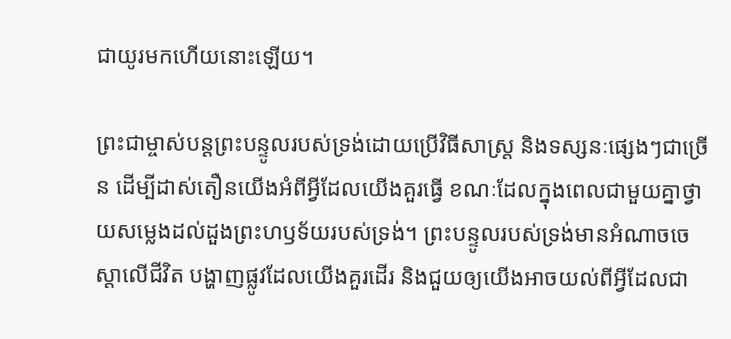ជាយូរមកហើយនោះឡើយ។

ព្រះជាម្ចាស់បន្ដព្រះបន្ទូលរបស់ទ្រង់ដោយប្រើវិធីសាស្ដ្រ និងទស្សនៈផ្សេងៗជាច្រើន ដើម្បីដាស់តឿនយើងអំពីអ្វីដែលយើងគួរធ្វើ ខណៈដែលក្នុងពេលជាមួយគ្នាថ្វាយសម្លេងដល់ដួងព្រះហឫទ័យរបស់ទ្រង់។ ព្រះបន្ទូលរបស់ទ្រង់មានអំណាចចេស្ដាលើជីវិត បង្ហាញផ្លូវដែលយើងគួរដើរ និងជួយឲ្យយើងអាចយល់ពីអ្វីដែលជា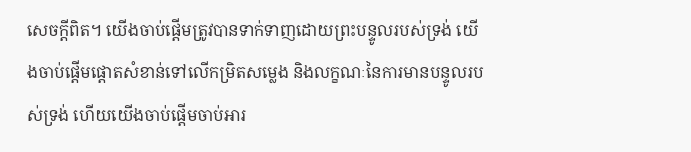សេចក្ដីពិត។ យើងចាប់ផ្ដើមត្រូវបានទាក់ទាញដោយព្រះបន្ទូលរបស់ទ្រង់ យើងចាប់ផ្ដើមផ្ដោតសំខាន់ទៅលើកម្រិតសម្លេង និងលក្ខណៈនៃការមានបន្ទូលរបស់ទ្រង់ ហើយយើងចាប់ផ្ដើមចាប់អារ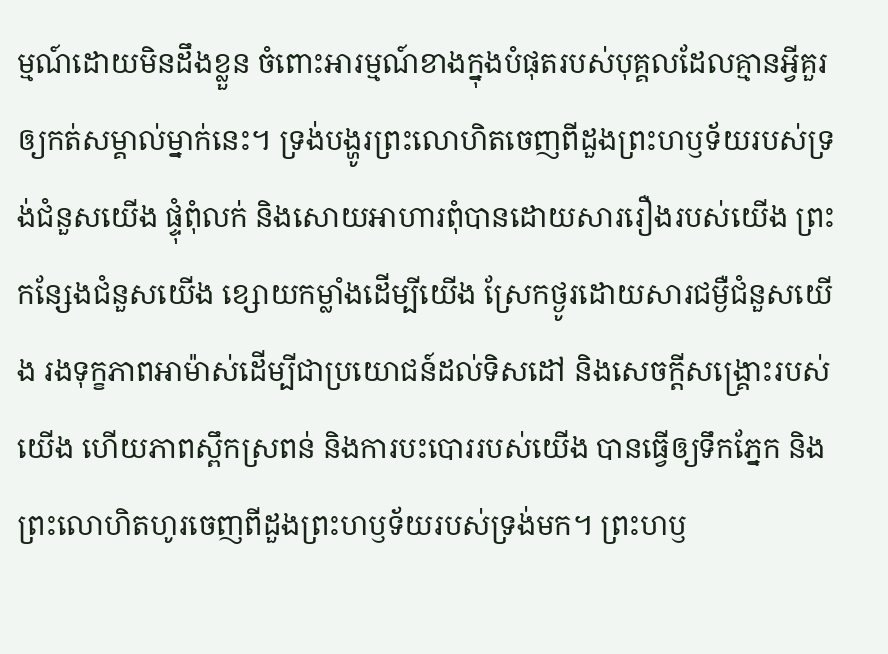ម្មណ៍ដោយមិនដឹងខ្លួន ចំពោះអារម្មណ៍ខាងក្នុងបំផុតរបស់បុគ្គលដែលគ្មានអ្វីគួរឲ្យកត់សម្គាល់ម្នាក់នេះ។ ទ្រង់បង្ហូរព្រះលោហិតចេញពីដួងព្រះហឫទ័យរបស់ទ្រង់ជំនួសយើង ផ្ទុំពុំលក់ និងសោយអាហារពុំបានដោយសាររឿងរបស់យើង ព្រះកន្សែងជំនួសយើង ខ្សោយកម្លាំងដើម្បីយើង ស្រែកថ្ងូរដោយសារជម្ងឺជំនួសយើង រងទុក្ខភាពអាម៉ាស់ដើម្បីជាប្រយោជន៍ដល់ទិសដៅ និងសេចក្ដីសង្គ្រោះរបស់យើង ហើយភាពស្ពឹកស្រពន់ និងការបះបោររបស់យើង បានធ្វើឲ្យទឹកភ្នែក និងព្រះលោហិតហូរចេញពីដួងព្រះហឫទ័យរបស់ទ្រង់មក។ ព្រះហឫ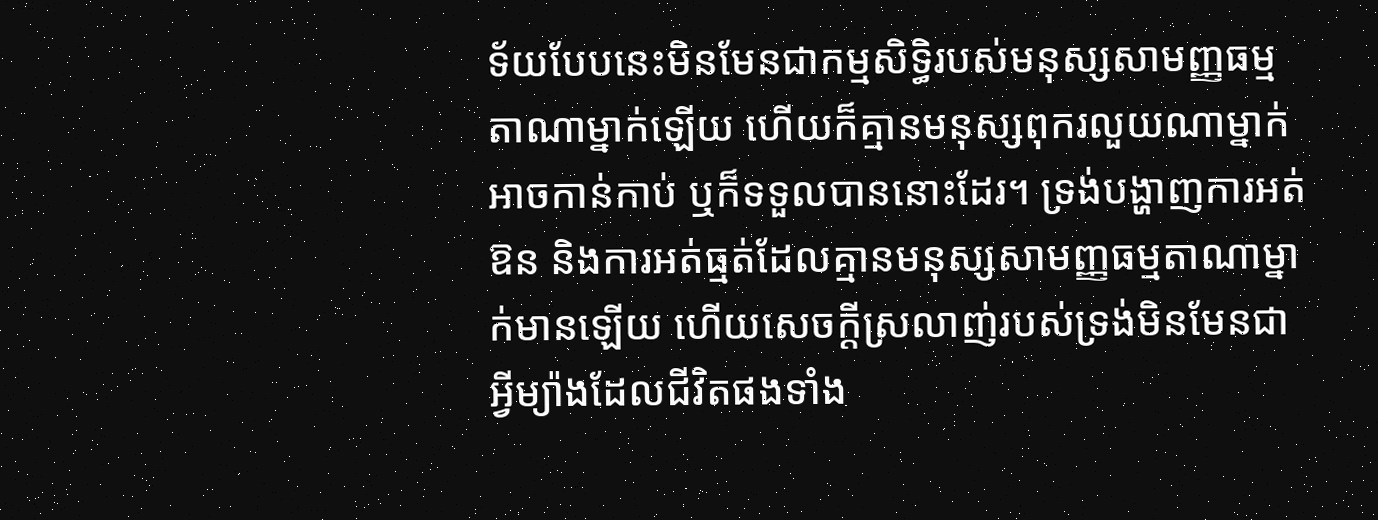ទ័យបែបនេះមិនមែនជាកម្មសិទ្ធិរបស់មនុស្សសាមញ្ញធម្មតាណាម្នាក់ឡើយ ហើយក៏គ្មានមនុស្សពុករលួយណាម្នាក់អាចកាន់កាប់ ឬក៏ទទួលបាននោះដែរ។ ទ្រង់បង្ហាញការអត់ឱន និងការអត់ធ្មត់ដែលគ្មានមនុស្សសាមញ្ញធម្មតាណាម្នាក់មានឡើយ ហើយសេចក្ដីស្រលាញ់របស់ទ្រង់មិនមែនជាអ្វីម្យ៉ាងដែលជីវិតផងទាំង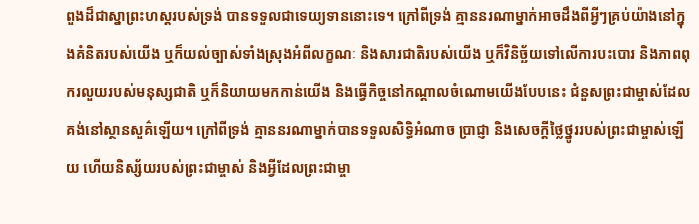ពួងដ៏ជាស្នាព្រះហស្ដរបស់ទ្រង់ បានទទួលជាទេយ្យទាននោះទេ។ ក្រៅពីទ្រង់ គ្មាននរណាម្នាក់អាចដឹងពីអ្វីៗគ្រប់យ៉ាងនៅក្នុងគំនិតរបស់យើង ឬក៏យល់ច្បាស់ទាំងស្រុងអំពីលក្ខណៈ និងសារជាតិរបស់យើង ឬក៏វិនិច្ឆ័យទៅលើការបះបោរ និងភាពពុករលួយរបស់មនុស្សជាតិ ឬក៏និយាយមកកាន់យើង និងធ្វើកិច្ចនៅកណ្ដាលចំណោមយើងបែបនេះ ជំនួសព្រះជាម្ចាស់ដែលគង់នៅស្ថានសួគ៌ឡើយ។ ក្រៅពីទ្រង់ គ្មាននរណាម្នាក់បានទទួលសិទ្ធិអំណាច ប្រាជ្ញា និងសេចក្ដីថ្លៃថ្នូររបស់ព្រះជាម្ចាស់ឡើយ ហើយនិស្ស័យរបស់ព្រះជាម្ចាស់ និងអ្វីដែលព្រះជាម្ចា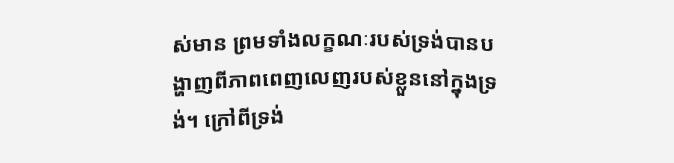ស់មាន ព្រមទាំងលក្ខណៈរបស់ទ្រង់បានបង្ហាញពីភាពពេញលេញរបស់ខ្លួននៅក្នុងទ្រង់។ ក្រៅពីទ្រង់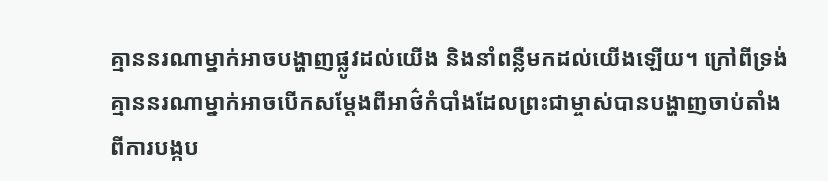គ្មាននរណាម្នាក់អាចបង្ហាញផ្លូវដល់យើង និងនាំពន្លឺមកដល់យើងឡើយ។ ក្រៅពីទ្រង់ គ្មាននរណាម្នាក់អាចបើកសម្ដែងពីអាថ៌កំបាំងដែលព្រះជាម្ចាស់បានបង្ហាញចាប់តាំងពីការបង្កប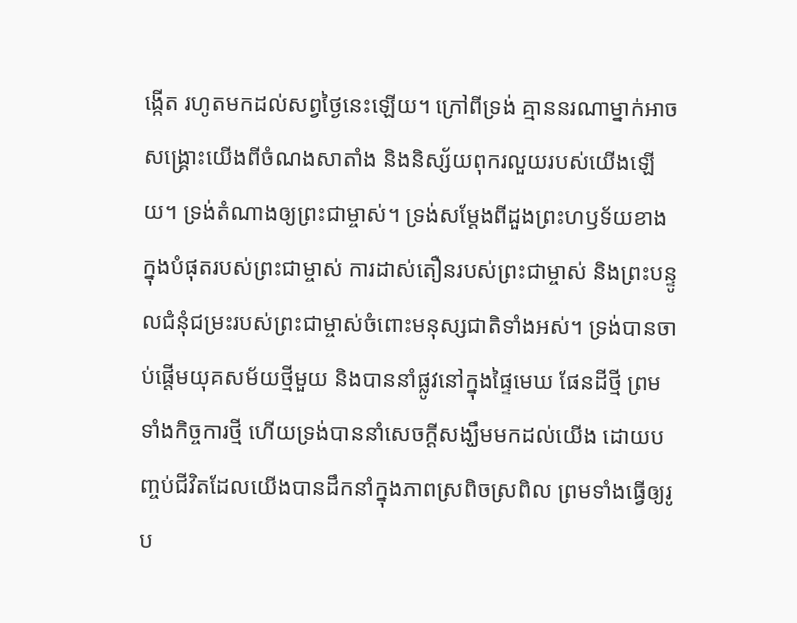ង្កើត រហូតមកដល់សព្វថ្ងៃនេះឡើយ។ ក្រៅពីទ្រង់ គ្មាននរណាម្នាក់អាចសង្គ្រោះយើងពីចំណងសាតាំង និងនិស្ស័យពុករលួយរបស់យើងឡើយ។ ទ្រង់តំណាងឲ្យព្រះជាម្ចាស់។ ទ្រង់សម្ដែងពីដួងព្រះហឫទ័យខាងក្នុងបំផុតរបស់ព្រះជាម្ចាស់ ការដាស់តឿនរបស់ព្រះជាម្ចាស់ និងព្រះបន្ទូលជំនុំជម្រះរបស់ព្រះជាម្ចាស់ចំពោះមនុស្សជាតិទាំងអស់។ ទ្រង់បានចាប់ផ្ដើមយុគសម័យថ្មីមួយ និងបាននាំផ្លូវនៅក្នុងផ្ទៃមេឃ ផែនដីថ្មី ព្រមទាំងកិច្ចការថ្មី ហើយទ្រង់បាននាំសេចក្ដីសង្ឃឹមមកដល់យើង ដោយបញ្ចប់ជីវិតដែលយើងបានដឹកនាំក្នុងភាពស្រពិចស្រពិល ព្រមទាំងធ្វើឲ្យរូប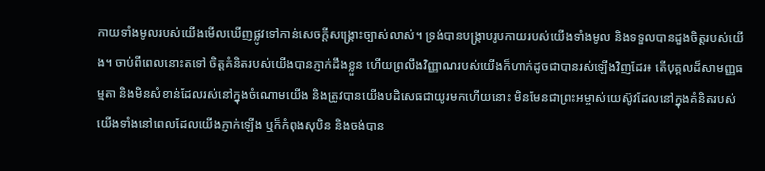កាយទាំងមូលរបស់យើងមើលឃើញផ្លូវទៅកាន់សេចក្ដីសង្គ្រោះច្បាស់លាស់។ ទ្រង់បានបង្ក្រាបរូបកាយរបស់យើងទាំងមូល និងទទួលបានដួងចិត្តរបស់យើង។ ចាប់ពីពេលនោះតទៅ ចិត្តគំនិតរបស់យើងបានភ្ញាក់ដឹងខ្លួន ហើយព្រលឹងវិញ្ញាណរបស់យើងក៏ហាក់ដូចជាបានរស់ឡើងវិញដែរ៖ តើបុគ្គលដ៏សាមញ្ញធម្មតា និងមិនសំខាន់ដែលរស់នៅក្នុងចំណោមយើង និងត្រូវបានយើងបដិសេធជាយូរមកហើយនោះ មិនមែនជាព្រះអម្ចាស់យេស៊ូវដែលនៅក្នុងគំនិតរបស់យើងទាំងនៅពេលដែលយើងភ្ញាក់ឡើង ឬក៏កំពុងសុបិន និងចង់បាន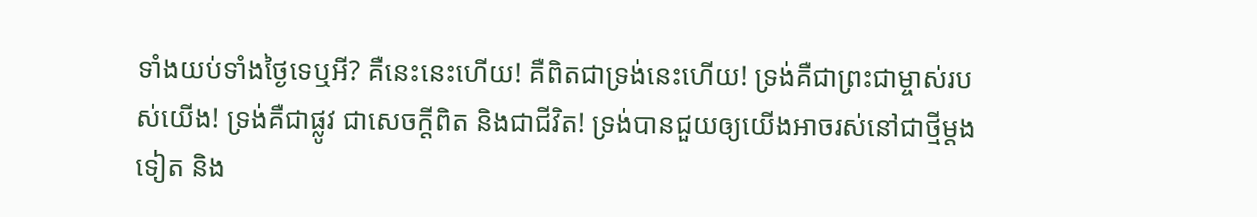ទាំងយប់ទាំងថ្ងៃទេឬអី? គឺនេះនេះហើយ! គឺពិតជាទ្រង់នេះហើយ! ទ្រង់គឺជាព្រះជាម្ចាស់របស់យើង! ទ្រង់គឺជាផ្លូវ ជាសេចក្ដីពិត និងជាជីវិត! ទ្រង់បានជួយឲ្យយើងអាចរស់នៅជាថ្មីម្ដងទៀត និង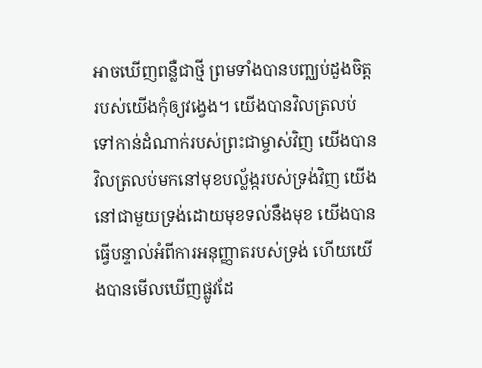អាចឃើញពន្លឺជាថ្មី ព្រមទាំងបានបញ្ឈប់ដួងចិត្តរបស់យើងកុំឲ្យវង្វេង។ យើងបានវិលត្រលប់ទៅកាន់ដំណាក់របស់ព្រះជាម្ចាស់វិញ យើងបានវិលត្រលប់មកនៅមុខបល្ល័ង្ករបស់ទ្រង់វិញ យើងនៅជាមួយទ្រង់ដោយមុខទល់នឹងមុខ យើងបានធ្វើបន្ទាល់អំពីការអនុញ្ញាតរបស់ទ្រង់ ហើយយើងបានមើលឃើញផ្លូវដែ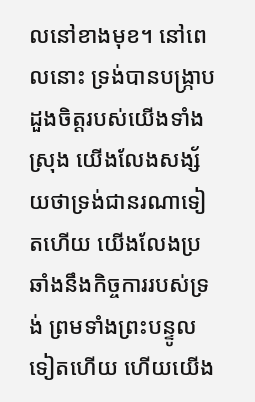លនៅខាងមុខ។ នៅពេលនោះ ទ្រង់បានបង្ក្រាបដួងចិត្តរបស់យើងទាំងស្រុង យើងលែងសង្ស័យថាទ្រង់ជានរណាទៀតហើយ យើងលែងប្រឆាំងនឹងកិច្ចការរបស់ទ្រង់ ព្រមទាំងព្រះបន្ទូលទៀតហើយ ហើយយើង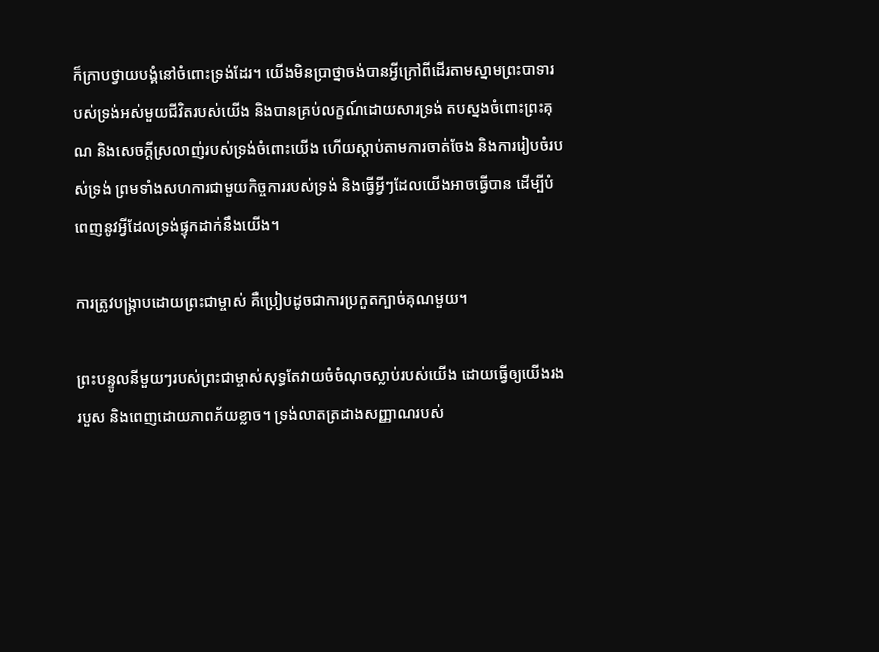ក៏ក្រាបថ្វាយបង្គំនៅចំពោះទ្រង់ដែរ។ យើងមិនប្រាថ្នាចង់បានអ្វីក្រៅពីដើរតាមស្នាមព្រះបាទារបស់ទ្រង់អស់មួយជីវិតរបស់យើង និងបានគ្រប់លក្ខណ៍ដោយសារទ្រង់ តបស្នងចំពោះព្រះគុណ និងសេចក្ដីស្រលាញ់របស់ទ្រង់ចំពោះយើង ហើយស្ដាប់តាមការចាត់ចែង និងការរៀបចំរបស់ទ្រង់ ព្រមទាំងសហការជាមួយកិច្ចការរបស់ទ្រង់ និងធ្វើអ្វីៗដែលយើងអាចធ្វើបាន ដើម្បីបំពេញនូវអ្វីដែលទ្រង់ផ្ទុកដាក់នឹងយើង។

ការត្រូវបង្ក្រាបដោយព្រះជាម្ចាស់ គឺប្រៀបដូចជាការប្រកួតក្បាច់គុណមួយ។

ព្រះបន្ទូលនីមួយៗរបស់ព្រះជាម្ចាស់សុទ្ធតែវាយចំចំណុចស្លាប់របស់យើង ដោយធ្វើឲ្យយើងរងរបួស និងពេញដោយភាពភ័យខ្លាច។ ទ្រង់លាតត្រដាងសញ្ញាណរបស់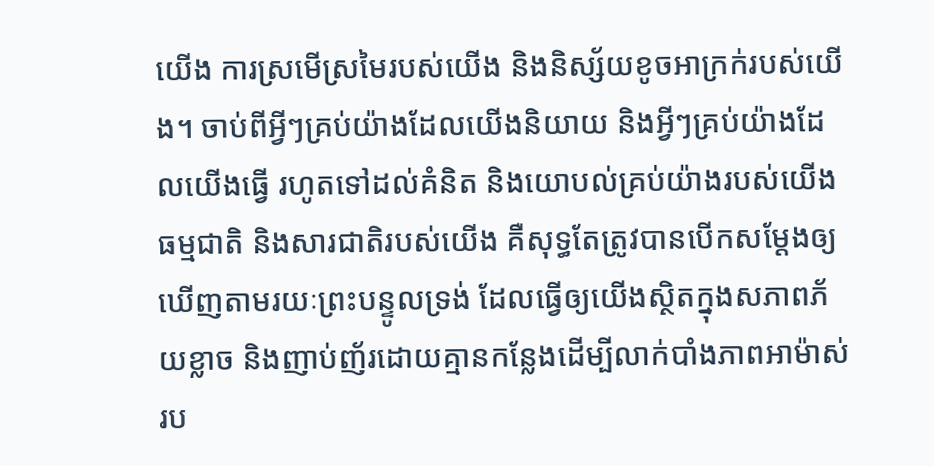យើង ការស្រមើស្រមៃរបស់យើង និងនិស្ស័យខូចអាក្រក់របស់យើង។ ចាប់ពីអ្វីៗគ្រប់យ៉ាងដែលយើងនិយាយ និងអ្វីៗគ្រប់យ៉ាងដែលយើងធ្វើ រហូតទៅដល់គំនិត និងយោបល់គ្រប់យ៉ាងរបស់យើង ធម្មជាតិ និងសារជាតិរបស់យើង គឺសុទ្ធតែត្រូវបានបើកសម្ដែងឲ្យឃើញតាមរយៈព្រះបន្ទូលទ្រង់ ដែលធ្វើឲ្យយើងស្ថិតក្នុងសភាពភ័យខ្លាច និងញាប់ញ័រដោយគ្មានកន្លែងដើម្បីលាក់បាំងភាពអាម៉ាស់រប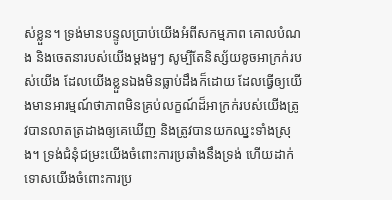ស់ខ្លួន។ ទ្រង់មានបន្ទូលប្រាប់យើងអំពីសកម្មភាព គោលបំណង និងចេតនារបស់យើងម្ដងមួៗ សូម្បីតែនិស្ស័យខូចអាក្រក់របស់យើង ដែលយើងខ្លួនឯងមិនធ្លាប់ដឹងក៏ដោយ ដែលធ្វើឲ្យយើងមានអារម្មណ៍ថាភាពមិនគ្រប់លក្ខណ៍ដ៏អាក្រក់របស់យើងត្រូវបានលាតត្រដាងឲ្យគេឃើញ និងត្រូវបានយកឈ្នះទាំងស្រុង។ ទ្រង់ជំនុំជម្រះយើងចំពោះការប្រឆាំងនឹងទ្រង់ ហើយដាក់ទោសយើងចំពោះការប្រ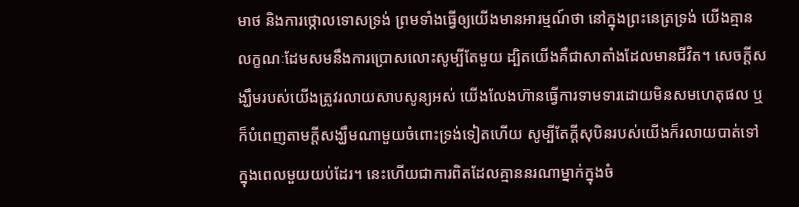មាថ និងការថ្កោលទោសទ្រង់ ព្រមទាំងធ្វើឲ្យយើងមានអារម្មណ៍ថា នៅក្នុងព្រះនេត្រទ្រង់ យើងគ្មានលក្ខណៈដែមសមនឹងការប្រោសលោះសូម្បីតែមួយ ដ្បិតយើងគឺជាសាតាំងដែលមានជីវិត។ សេចក្ដីសង្ឃឹមរបស់យើងត្រូវរលាយសាបសូន្យអស់ យើងលែងហ៊ានធ្វើការទាមទារដោយមិនសមហេតុផល ឬក៏បំពេញតាមក្ដីសង្ឃឹមណាមួយចំពោះទ្រង់ទៀតហើយ សូម្បីតែក្ដីសុបិនរបស់យើងក៏រលាយបាត់ទៅក្នុងពេលមួយយប់ដែរ។ នេះហើយជាការពិតដែលគ្មាននរណាម្នាក់ក្នុងចំ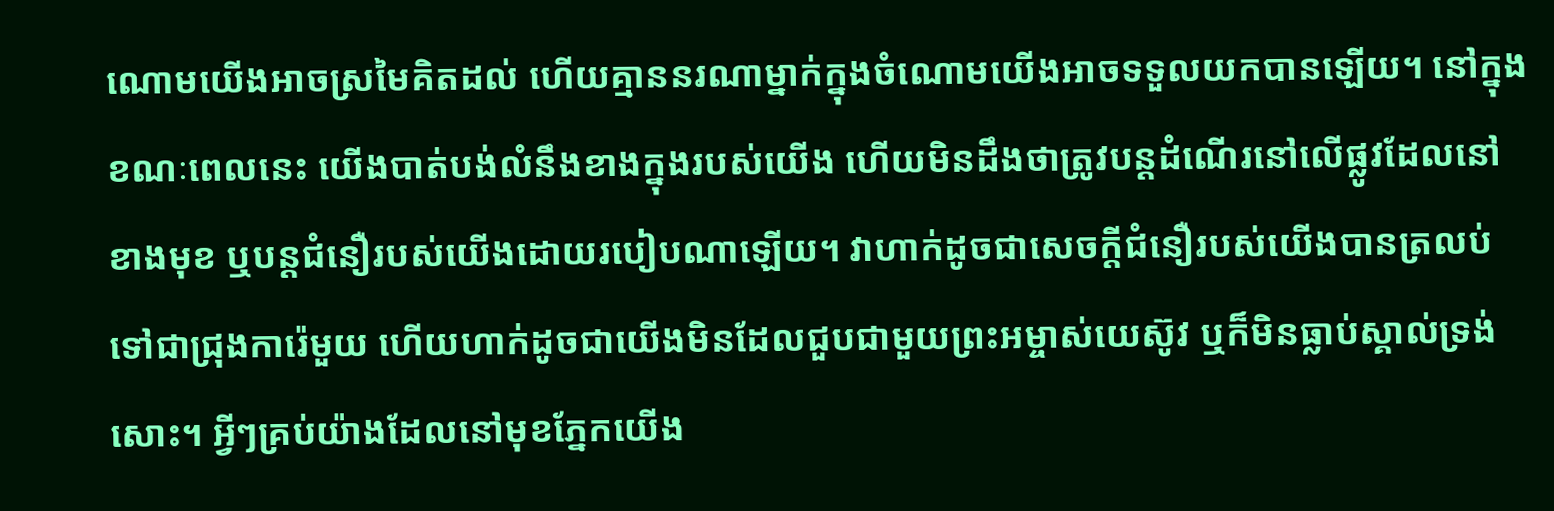ណោមយើងអាចស្រមៃគិតដល់ ហើយគ្មាននរណាម្នាក់ក្នុងចំណោមយើងអាចទទួលយកបានឡើយ។ នៅក្នុងខណៈពេលនេះ យើងបាត់បង់លំនឹងខាងក្នុងរបស់យើង ហើយមិនដឹងថាត្រូវបន្ដដំណើរនៅលើផ្លូវដែលនៅខាងមុខ ឬបន្ដជំនឿរបស់យើងដោយរបៀបណាឡើយ។ វាហាក់ដូចជាសេចក្ដីជំនឿរបស់យើងបានត្រលប់ទៅជាជ្រុងការ៉េមួយ ហើយហាក់ដូចជាយើងមិនដែលជួបជាមួយព្រះអម្ចាស់យេស៊ូវ ឬក៏មិនធ្លាប់ស្គាល់ទ្រង់សោះ។ អ្វីៗគ្រប់យ៉ាងដែលនៅមុខភ្នែកយើង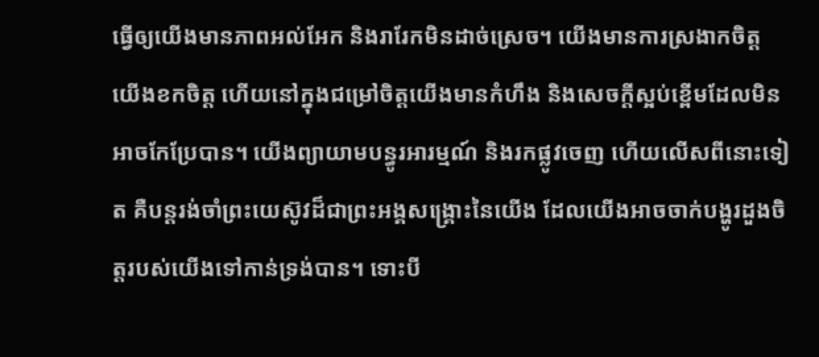ធ្វើឲ្យយើងមានភាពអល់អែក និងរារែកមិនដាច់ស្រេច។ យើងមានការស្រងាកចិត្ត យើងខកចិត្ត ហើយនៅក្នុងជម្រៅចិត្តយើងមានកំហឹង និងសេចក្ដីស្អប់ខ្ពើមដែលមិនអាចកែប្រែបាន។ យើងព្យាយាមបន្ធូរអារម្មណ៍ និងរកផ្លូវចេញ ហើយលើសពីនោះទៀត គឺបន្ដរង់ចាំព្រះយេស៊ូវដ៏ជាព្រះអង្គសង្គ្រោះនៃយើង ដែលយើងអាចចាក់បង្ហូរដួងចិត្តរបស់យើងទៅកាន់ទ្រង់បាន។ ទោះបី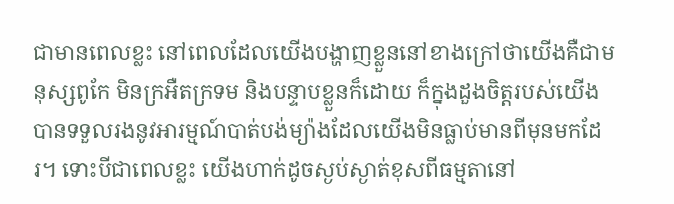ជាមានពេលខ្លះ នៅពេលដែលយើងបង្ហាញខ្លួននៅខាងក្រៅថាយើងគឺជាមនុស្សពូកែ មិនក្រអឺតក្រទម និងបន្ទាបខ្លួនក៏ដោយ ក៏ក្នុងដួងចិត្តរបស់យើងបានទទួលរងនូវអារម្មណ៍បាត់បង់ម្យ៉ាងដែលយើងមិនធ្លាប់មានពីមុនមកដែរ។ ទោះបីជាពេលខ្លះ យើងហាក់ដូចស្ងប់ស្ងាត់ខុសពីធម្មតានៅ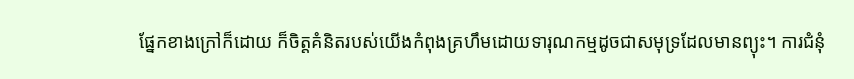ផ្នែកខាងក្រៅក៏ដោយ ក៏ចិត្តគំនិតរបស់យើងកំពុងគ្រហឹមដោយទារុណកម្មដូចជាសមុទ្រដែលមានព្យុះ។ ការជំនុំ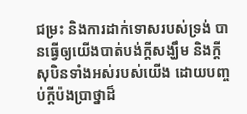ជម្រះ និងការដាក់ទោសរបស់ទ្រង់ បានធ្វើឲ្យយើងបាត់បង់ក្ដីសង្ឃឹម និងក្ដីសុបិនទាំងអស់របស់យើង ដោយបញ្ចប់ក្ដីប៉ងប្រាថ្នាដ៏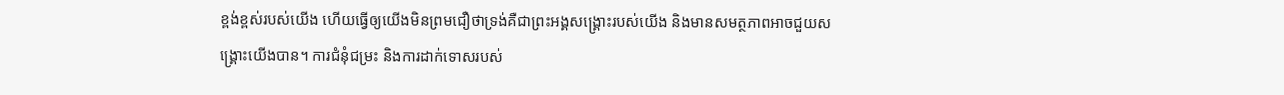ខ្ពង់ខ្ពស់របស់យើង ហើយធ្វើឲ្យយើងមិនព្រមជឿថាទ្រង់គឺជាព្រះអង្គសង្គ្រោះរបស់យើង និងមានសមត្ថភាពអាចជួយសង្គ្រោះយើងបាន។ ការជំនុំជម្រះ និងការដាក់ទោសរបស់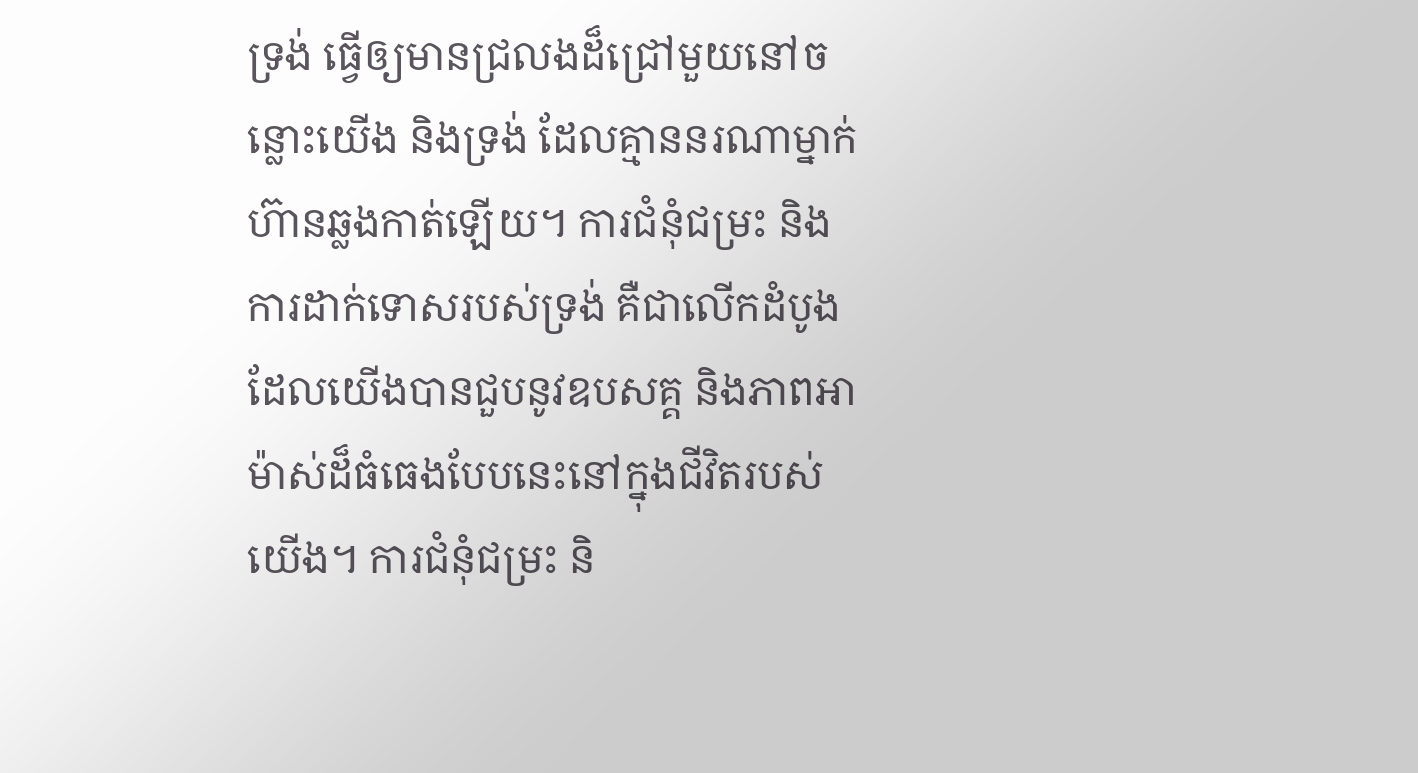ទ្រង់ ធ្វើឲ្យមានជ្រលងដ៏ជ្រៅមួយនៅចន្លោះយើង និងទ្រង់ ដែលគ្មាននរណាម្នាក់ហ៊ានឆ្លងកាត់ឡើយ។ ការជំនុំជម្រះ និងការដាក់ទោសរបស់ទ្រង់ គឺជាលើកដំបូងដែលយើងបានជួបនូវឧបសគ្គ និងភាពអាម៉ាស់ដ៏ធំធេងបែបនេះនៅក្នុងជីវិតរបស់យើង។ ការជំនុំជម្រះ និ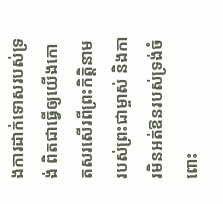ងការដាក់ទោសរបស់ទ្រង់ ពិតជាធ្វើឲ្យយើងកោតសរសើរពីព្រះកិត្តិនាមរបស់ព្រះជាម្ចាស់ និងការមិនអត់ឱនរបស់ទ្រង់ចំពោះ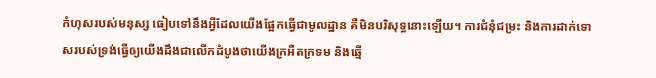កំហុសរបស់មនុស្ស ធៀបទៅនឹងអ្វីដែលយើងផ្អែកធ្វើជាមូលដ្ឋាន គឺមិនបរិសុទ្ធនោះឡើយ។ ការជំនុំជម្រះ និងការដាក់ទោសរបស់ទ្រង់ធ្វើឲ្យយើងដឹងជាលើកដំបូងថាយើងក្រអឺតក្រទម និងឆ្មើ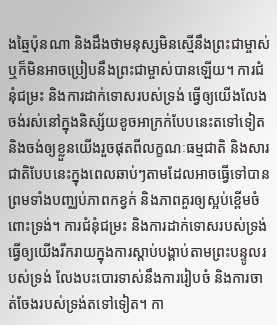ងឆ្មៃប៉ុនណា និងដឹងថាមនុស្សមិនស្មើនឹងព្រះជាម្ចាស់ ឬក៏មិនអាចប្រៀបនឹងព្រះជាម្ចាស់បានឡើយ។ ការជំនុំជម្រះ និងការដាក់ទោសរបស់ទ្រង់ ធ្វើឲ្យយើងលែងចង់រស់នៅក្នុងនិស្ស័យខូចអាក្រក់បែបនេះតទៅទៀត និងចង់ឲ្យខ្លួនយើងរួចផុតពីលក្ខណៈធម្មជាតិ និងសារជាតិបែបនេះក្នុងពេលឆាប់ៗតាមដែលអាចធ្វើទៅបាន ព្រមទាំងបញ្ឈប់ភាពកខ្វក់ និងភាពគួរឲ្យស្អប់ខ្ពើមចំពោះទ្រង់។ ការជំនុំជម្រះ និងការដាក់ទោសរបស់ទ្រង់ ធ្វើឲ្យយើងរីករាយក្នុងការស្ដាប់បង្គាប់តាមព្រះបន្ទូលរបស់ទ្រង់ លែងបះបោរទាស់នឹងការរៀបចំ និងការចាត់ចែងរបស់ទ្រង់តទៅទៀត។ កា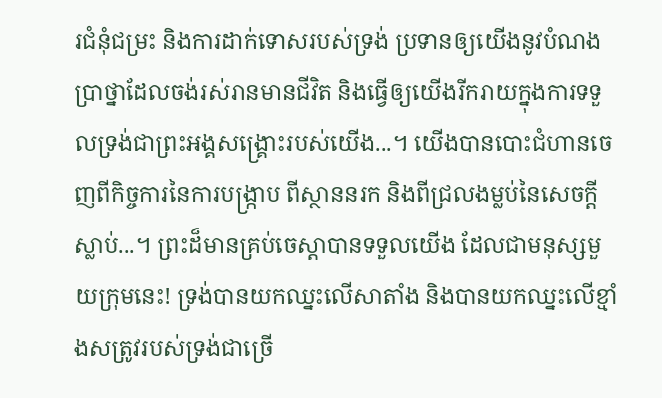រជំនុំជម្រះ និងការដាក់ទោសរបស់ទ្រង់ ប្រទានឲ្យយើងនូវបំណងប្រាថ្នាដែលចង់រស់រានមានជីវិត និងធ្វើឲ្យយើងរីករាយក្នុងការទទួលទ្រង់ជាព្រះអង្គសង្គ្រោះរបស់យើង...។ យើងបានបោះជំហានចេញពីកិច្ចការនៃការបង្ក្រាប ពីស្ថាននរក និងពីជ្រលងម្លប់នៃសេចក្ដីស្លាប់...។ ព្រះដ៏មានគ្រប់ចេស្ដាបានទទួលយើង ដែលជាមនុស្សមួយក្រុមនេះ! ទ្រង់បានយកឈ្នះលើសាតាំង និងបានយកឈ្នះលើខ្មាំងសត្រូវរបស់ទ្រង់ជាច្រើ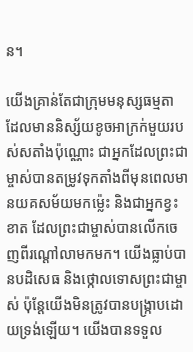ន។

យើងគ្រាន់តែជាក្រុមមនុស្សធម្មតា ដែលមាននិស្ស័យខូចអាក្រក់មួយរបស់សតាំងប៉ុណ្ណោះ ជាអ្នកដែលព្រះជាម្ចាស់បានតម្រូវទុកតាំងពីមុនពេលមានយគសម័យមកម្ល៉េះ និងជាអ្នកខ្វះខាត ដែលព្រះជាម្ចាស់បានលើកចេញពីរណ្ដៅលាមកមក។ យើងធ្លាប់បានបដិសេធ និងថ្កោលទោសព្រះជាម្ចាស់ ប៉ុន្ដែយើងមិនត្រូវបានបង្ក្រាបដោយទ្រង់ឡើយ។ យើងបានទទួល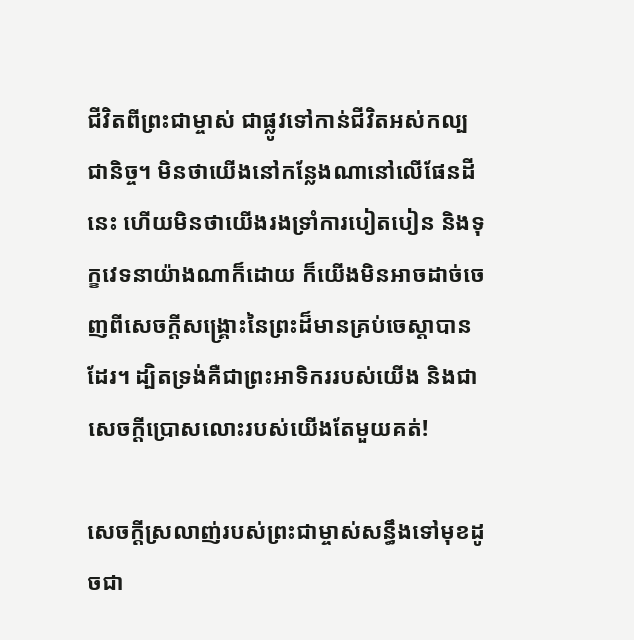ជីវិតពីព្រះជាម្ចាស់ ជាផ្លូវទៅកាន់ជីវិតអស់កល្បជានិច្ច។ មិនថាយើងនៅកន្លែងណានៅលើផែនដីនេះ ហើយមិនថាយើងរងទ្រាំការបៀតបៀន និងទុក្ខវេទនាយ៉ាងណាក៏ដោយ ក៏យើងមិនអាចដាច់ចេញពីសេចក្ដីសង្គ្រោះនៃព្រះដ៏មានគ្រប់ចេស្ដាបានដែរ។ ដ្បិតទ្រង់គឺជាព្រះអាទិកររបស់យើង និងជាសេចក្ដីប្រោសលោះរបស់យើងតែមួយគត់!

សេចក្ដីស្រលាញ់របស់ព្រះជាម្ចាស់សន្ធឹងទៅមុខដូចជា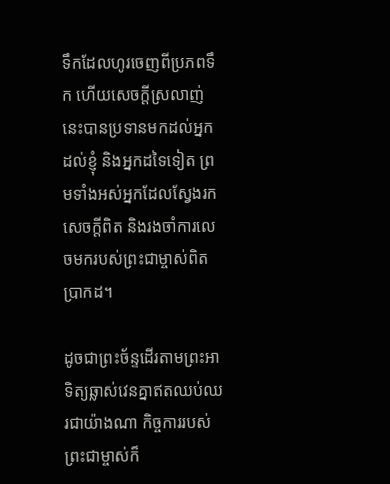ទឹកដែលហូរចេញពីប្រភពទឹក ហើយសេចក្ដីស្រលាញ់នេះបានប្រទានមកដល់អ្នក ដល់ខ្ញុំ និងអ្នកដទៃទៀត ព្រមទាំងអស់អ្នកដែលស្វែងរកសេចក្ដីពិត និងរងចាំការលេចមករបស់ព្រះជាម្ចាស់ពិតប្រាកដ។

ដូចជាព្រះច័ន្ទដើរតាមព្រះអាទិត្យឆ្លាស់វេនគ្នាឥតឈប់ឈរជាយ៉ាងណា កិច្ចការរបស់ព្រះជាម្ចាស់ក៏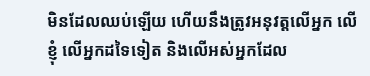មិនដែលឈប់ឡើយ ហើយនឹងត្រូវអនុវត្តលើអ្នក លើខ្ញុំ លើអ្នកដទៃទៀត និងលើអស់អ្នកដែល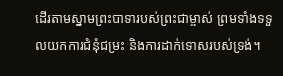ដើរតាមស្នាមព្រះបាទារបស់ព្រះជាម្ចាស់ ព្រមទាំងទទួលយកការជំនុំជម្រះ និងការដាក់ទោសរបស់ទ្រង់។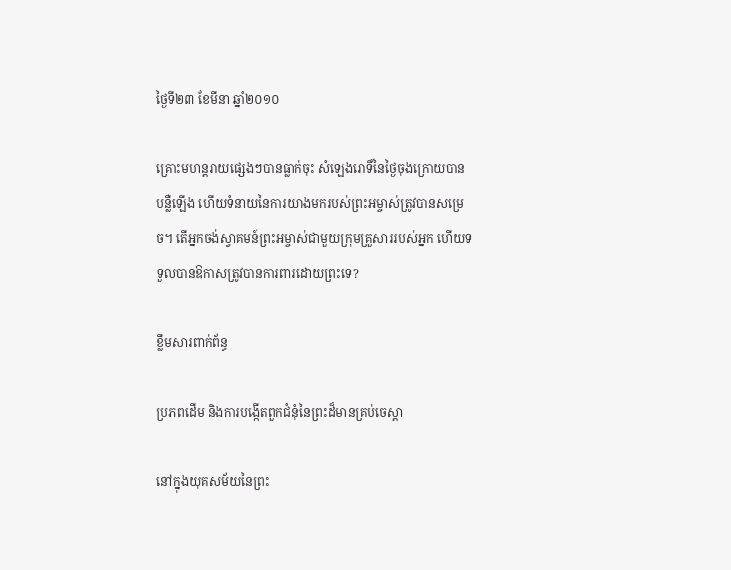ថ្ងៃទី២៣ ខែមីនា ឆ្នាំ២០១០

គ្រោះមហន្តរាយផ្សេងៗបានធ្លាក់ចុះ សំឡេងរោទិ៍នៃថ្ងៃចុងក្រោយបានបន្លឺឡើង ហើយទំនាយនៃការយាងមករបស់ព្រះអម្ចាស់ត្រូវបានសម្រេច។ តើអ្នកចង់ស្វាគមន៍ព្រះអម្ចាស់ជាមួយក្រុមគ្រួសាររបស់អ្នក ហើយទទួលបានឱកាសត្រូវបានការពារដោយព្រះទេ?

ខ្លឹមសារពាក់ព័ន្ធ

ប្រភពដើម និងការបង្កើតពួកជំនុំនៃព្រះដ៏មានគ្រប់ចេស្ដា

នៅក្នុងយុគសម័យនៃព្រះ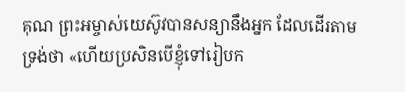គុណ ព្រះអម្ចាស់យេស៊ូវបានសន្យានឹងអ្នក ដែលដើរតាមទ្រង់ថា «ហើយប្រសិនបើខ្ញុំទៅរៀបក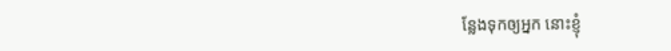ន្លែងទុកឲ្យអ្នក នោះខ្ញុំ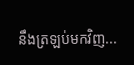នឹងត្រឡប់មកវិញ...